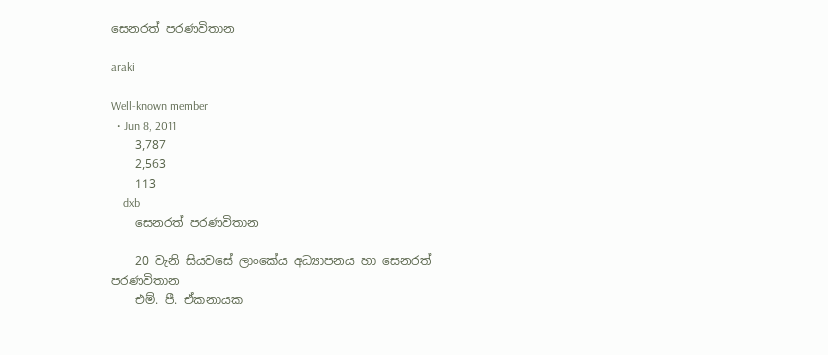සෙනරත් පරණවිතාන

araki

Well-known member
  • Jun 8, 2011
    3,787
    2,563
    113
    dxb
    සෙනරත් පරණවිතාන

    20 වැනි සියවසේ ලාංකේය අධ්‍යාපනය හා සෙනරත් පරණවිතාන
    එම්. පී. ඒකනායක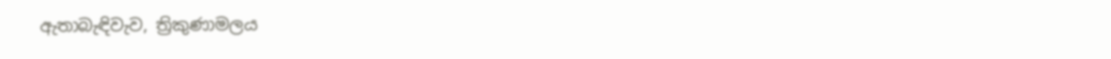ඇතාබැඳිවැව, ත්‍රිකුණාමලය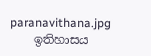paranavithana.jpg
    ඉතිහාසය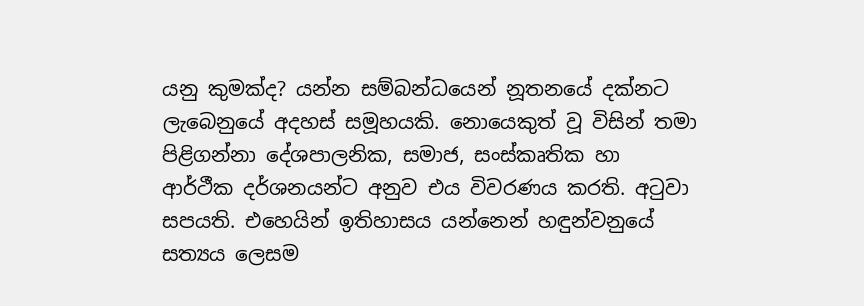යනු කුමක්‌ද? යන්න සම්බන්ධයෙන් නූතනයේ දක්‌නට ලැබෙනුයේ අදහස්‌ සමූහයකි. නොයෙකුත් වූ විසින් තමා පිළිගන්නා දේශපාලනික, සමාජ, සංස්‌කෘතික හා ආර්ථීක දර්ශනයන්ට අනුව එය විවරණය කරති. අටුවා සපයති. එහෙයින් ඉතිහාසය යන්නෙන් හඳුන්වනුයේ සත්‍යය ලෙසම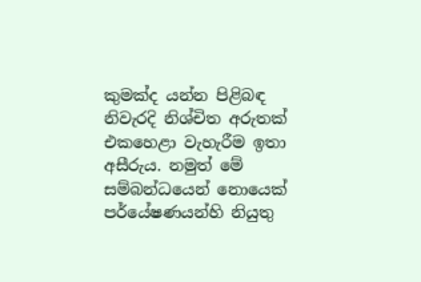කුමක්‌ද යන්න පිළිබඳ නිවැරදි නිශ්චිත අරුතක්‌ එකහෙළා වැහැරීම ඉතා අසීරුය. නමුත් මේ සම්බන්ධයෙන් නොයෙක්‌ පර්යේෂණයන්හි නියුතු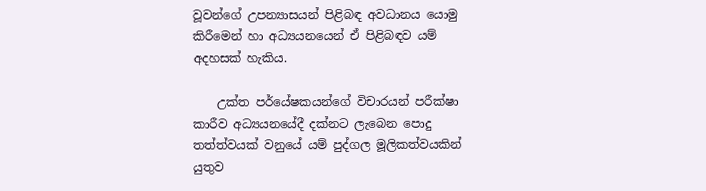වූවන්ගේ උපන්‍යාසයන් පිළිබඳ අවධානය යොමු කිරීමෙන් හා අධ්‍යයනයෙන් ඒ පිළිබඳව යම් අදහසක්‌ හැකිය.

    උක්‌ත පර්යේෂකයන්ගේ විචාරයන් පරීක්‌ෂා කාරීව අධ්‍යයනයේදී දක්‌නට ලැබෙන පොදු තත්ත්වයක්‌ වනුයේ යම් පුද්ගල මූලිකත්වයකින් යුතුව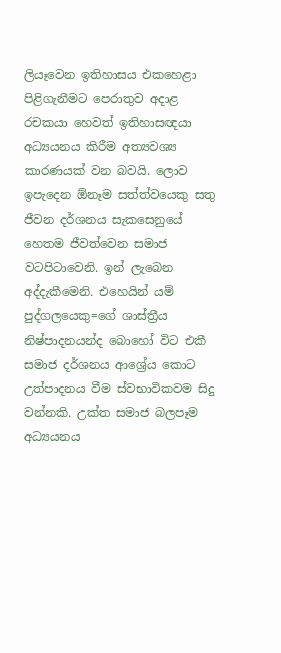ලියෑවෙන ඉතිහාසය එකහෙළා පිළිගැනීමට පෙරාතුව අදාළ රචකයා හෙවත් ඉතිහාසඥයා අධ්‍යයනය කිරීම අත්‍යවශ්‍ය කාරණයක්‌ වන බවයි. ලොව ඉපැදෙන ඕනෑම සත්ත්වයෙකු සතු ජීවන දර්ශනය සැකසෙනුයේ හෙතම ජීවත්වෙන සමාජ වටපිටාවෙනි. ඉන් ලැබෙන අද්දැකීමෙනි. එහෙයින් යම් පුද්ගලයෙකු=ගේ ශාස්‌ත්‍රීය නිෂ්පාදනයන්ද බොහෝ විට එකී සමාජ දර්ශනය ආශ්‍රේය කොට උත්පාදනය වීම ස්‌වභාවිකවම සිදු වන්නකි. උක්‌ත සමාජ බලපෑම අධ්‍යයනය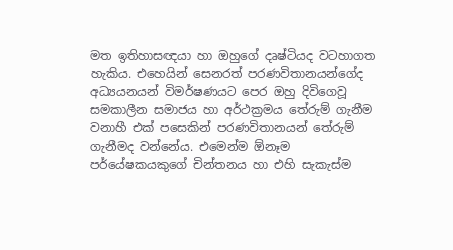මත ඉතිහාසඥයා හා ඔහුගේ දෘෂ්ටියද වටහාගත හැකිය. එහෙයින් සෙනරත් පරණවිතානයන්ගේද අධ්‍යයනයන් විමර්ෂණයට පෙර ඔහු දිවිගෙවූ සමකාලීන සමාජය හා අර්ථක්‍රමය තේරුම් ගැනීම වනාහී එක්‌ පසෙකින් පරණවිතානයන් තේරුම් ගැනීමද වන්නේය. එමෙන්ම ඕනෑම පර්යේෂකයකුගේ චින්තනය හා එහි සැකැස්‌ම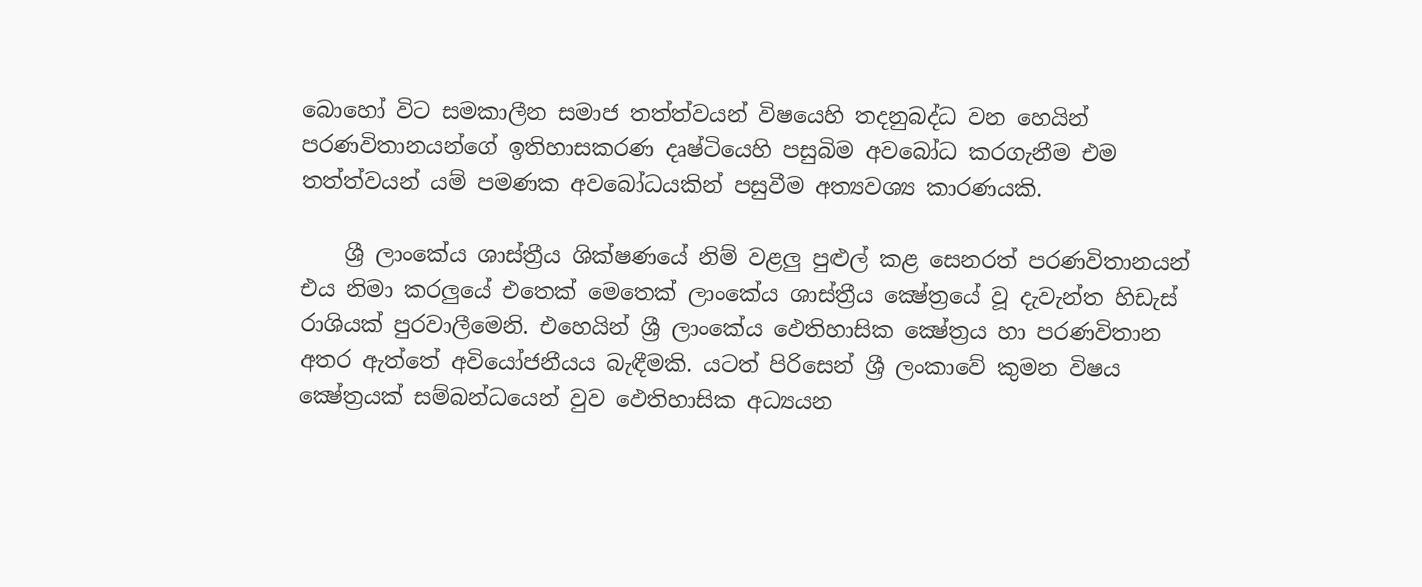බොහෝ විට සමකාලීන සමාජ තත්ත්වයන් විෂයෙහි තදනුබද්ධ වන හෙයින් පරණවිතානයන්ගේ ඉතිහාසකරණ දෘෂ්ටියෙහි පසුබිම අවබෝධ කරගැනීම එම තත්ත්වයන් යම් පමණක අවබෝධයකින් පසුවීම අත්‍යවශ්‍ය කාරණයකි.

    ශ්‍රී ලාංකේය ශාස්‌ත්‍රීය ශික්‌ෂණයේ නිම් වළලු පුළුල් කළ සෙනරත් පරණවිතානයන් එය නිමා කරලුයේ එතෙක්‌ මෙතෙක්‌ ලාංකේය ශාස්‌ත්‍රීය ක්‍ෂේත්‍රයේ වූ දැවැන්ත හිඩැස්‌ රාශියක්‌ පුරවාලීමෙනි. එහෙයින් ශ්‍රී ලාංකේය ඵෙතිහාසික ක්‍ෂේත්‍රය හා පරණවිතාන අතර ඇත්තේ අවියෝජනීයය බැඳීමකි. යටත් පිරිසෙන් ශ්‍රී ලංකාවේ කුමන විෂය ක්‍ෂේත්‍රයක්‌ සම්බන්ධයෙන් වුව ඵෙතිහාසික අධ්‍යයන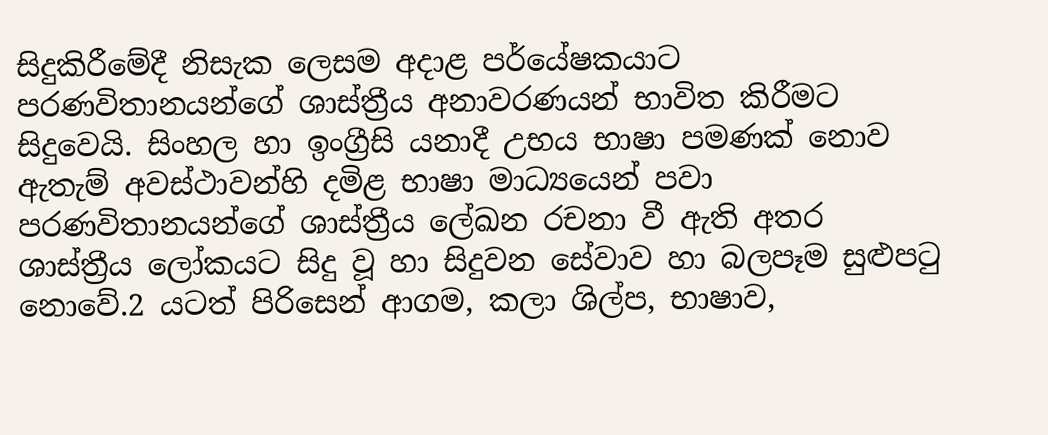සිදුකිරීමේදී නිසැක ලෙසම අදාළ පර්යේෂකයාට පරණවිතානයන්ගේ ශාස්‌ත්‍රීය අනාවරණයන් භාවිත කිරීමට සිදුවෙයි. සිංහල හා ඉංග්‍රීසි යනාදී උභය භාෂා පමණක්‌ නොව ඇතැම් අවස්‌ථාවන්හි දමිළ භාෂා මාධ්‍යයෙන් පවා පරණවිතානයන්ගේ ශාස්‌ත්‍රීය ලේඛන රචනා වී ඇති අතර ශාස්‌ත්‍රීය ලෝකයට සිදු වූ හා සිදුවන සේවාව හා බලපෑම සුළුපටු නොවේ.2 යටත් පිරිසෙන් ආගම, කලා ශිල්ප, භාෂාව,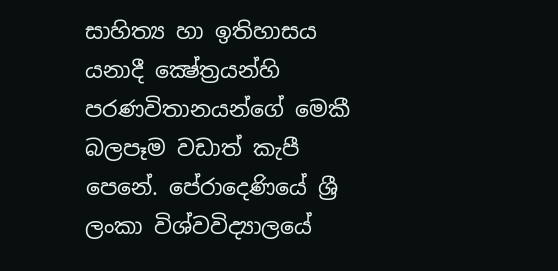සාහිත්‍ය හා ඉතිහාසය යනාදී ක්‍ෂේත්‍රයන්හි පරණවිතානයන්ගේ මෙකී බලපෑම වඩාත් කැපී පෙනේ. පේරාදෙණියේ ශ්‍රී ලංකා විශ්වවිද්‍යාලයේ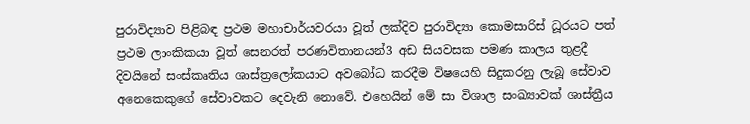පුරාවිද්‍යාව පිළිබඳ ප්‍රථම මහාචාර්යවරයා වූත් ලක්‌දිව පුරාවිද්‍යා කොමසාරිස්‌ ධූරයට පත් ප්‍රථම ලාංකිකයා වූත් සෙනරත් පරණවිතානයන්3 අඩ සියවසක පමණ කාලය තුළදී දිවයිනේ සංස්‌කෘතිය ශාස්‌ත්‍රලෝකයාට අවබෝධ කරදීම විෂයෙහි සිදුකරනු ලැබූ සේවාව අනෙකෙකුගේ සේවාවකට දෙවැනි නොවේ. එහෙයින් මේ සා විශාල සංඛ්‍යාවක්‌ ශාස්‌ත්‍රීය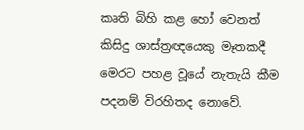කෘති බිහි කළ හෝ වෙනත් කිසිදු ශාස්‌ත්‍රඥයෙකු මෑතකදී මෙරට පහළ වූයේ නැතැයි කීම පදනම් විරහිතද නොවේ.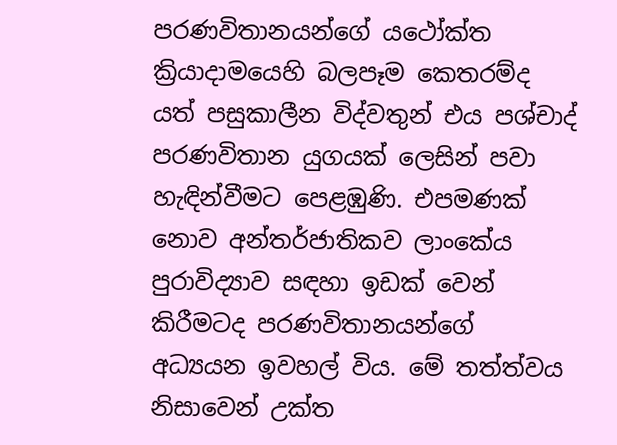පරණවිතානයන්ගේ යථෝක්‌ත ක්‍රියාදාමයෙහි බලපෑම කෙතරම්ද යත් පසුකාලීන විද්වතුන් එය පශ්චාද් පරණවිතාන යුගයක්‌ ලෙසින් පවා හැඳින්වීමට පෙළඹුණි. එපමණක්‌ නොව අන්තර්ජාතිකව ලාංකේය පුරාවිද්‍යාව සඳහා ඉඩක්‌ වෙන් කිරීමටද පරණවිතානයන්ගේ අධ්‍යයන ඉවහල් විය. මේ තත්ත්වය නිසාවෙන් උක්‌ත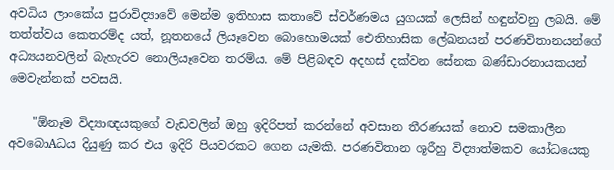අවධිය ලාංකේය පුරාවිද්‍යාවේ මෙන්ම ඉතිහාස කතාවේ ස්‌වර්ණමය යුගයක්‌ ලෙසින් හඳුන්වනු ලබයි. මේ තත්ත්වය කෙතරම්ද යත්, නූතනයේ ලියෑවෙන බොහොමයක්‌ ඓතිහාසික ලේඛනයන් පරණවිතානයන්ගේ අධ්‍යයනවලින් බැහැරව නොලියෑවෙන තරම්ය. මේ පිළිබඳව අදහස්‌ දක්‌වන සේනක බණ්‌ඩාරනායකයන් මෙවැන්නක්‌ පවසයි.

    "ඕනෑම විද්‍යාඥයකුගේ වැඩවලින් ඔහු ඉදිරිපත් කරන්නේ අවසාන තීරණයක්‌ නොව සමකාලීන අවබොAධය දියුණු කර එය ඉදිරි පියවරකට ගෙන යැමකි. පරණවිතාන ශූරීහු විද්‍යාත්මකව යෝධයෙකු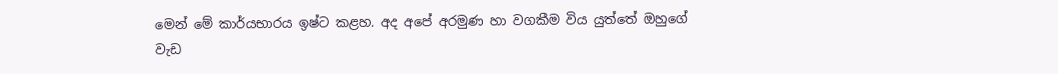මෙන් මේ කාර්යභාරය ඉෂ්ට කළහ. අද අපේ අරමුණ හා වගකීම විය යුත්තේ ඔහුගේ වැඩ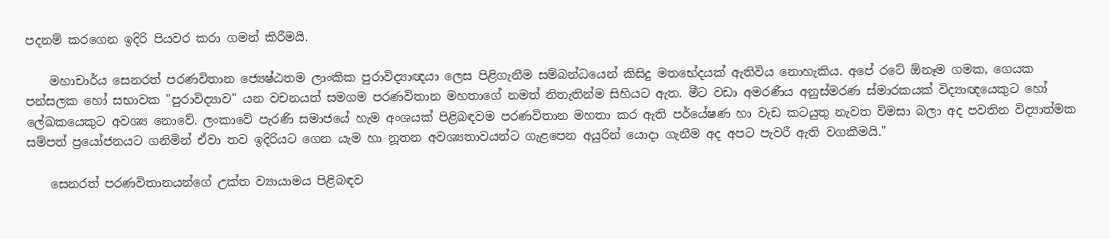පදනම් කරගෙන ඉදිරි පියවර කරා ගමන් කිරීමයි.

    මහාචාර්ය සෙනරත් පරණවිතාන ජ්‍යෙෂ්ඨතම ලාංකික පුරාවිද්‍යාඥයා ලෙස පිළිගැනීම සම්බන්ධයෙන් කිසිදු මතභේදයක්‌ ඇතිවිය නොහැකිය. අපේ රටේ ඕනෑම ගමක, ගෙයක පන්සලක හෝ සභාවක "පුරාවිද්‍යාව" යන වචනයත් සමගම පරණවිතාන මහතාගේ නමත් නිතැතින්ම සිහියට ඇත. මීට වඩා අමරණීය අනුස්‌මරණ ස්‌මාරකයක්‌ විද්‍යාඥයෙකුට හෝ ලේඛකයෙකුට අවශ්‍ය නොවේ. ලංකාවේ පැරණි සමාජයේ හැම අංශයක්‌ පිළිබඳවම පරණවිතාන මහතා කර ඇති පර්යේෂණ හා වැඩ කටයුතු නැවත විමසා බලා අද පවතින විද්‍යාත්මක සම්පත් ප්‍රයෝජනයට ගනිමින් ඒවා තව ඉදිරියට ගෙන යැම හා නූතන අවශ්‍යතාවයන්ට ගැළපෙන අයුරින් යොදා ගැනීම අද අපට පැවරී ඇති වගකීමයි."

    සෙනරත් පරණවිතානයන්ගේ උක්‌ත ව්‍යායාමය පිළිබඳව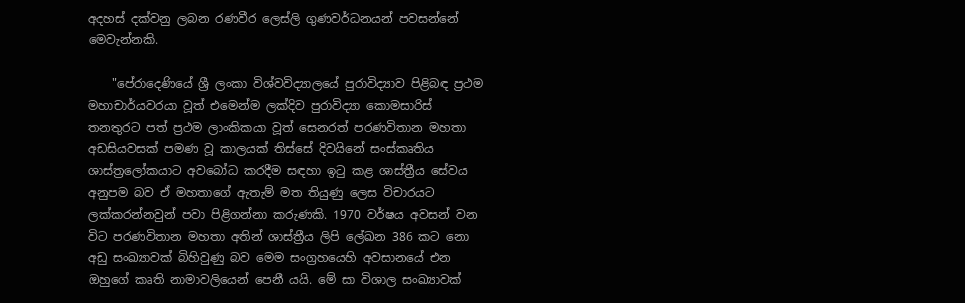අදහස්‌ දක්‌වනු ලබන රණවීර ලෙස්‌ලි ගුණවර්ධනයන් පවසන්නේ මෙවැන්නකි.

    "පේරාදෙණියේ ශ්‍රී ලංකා විශ්වවිද්‍යාලයේ පුරාවිද්‍යාව පිළිබඳ ප්‍රථම මහාචාර්යවරයා වූත් එමෙන්ම ලක්‌දිව පුරාවිද්‍යා කොමසාරිස්‌ තනතුරට පත් ප්‍රථම ලාංකිකයා වූත් සෙනරත් පරණවිතාන මහතා අඩසියවසක්‌ පමණ වූ කාලයක්‌ තිස්‌සේ දිවයිනේ සංස්‌කෘතිය ශාස්‌ත්‍රලෝකයාට අවබෝධ කරදීම සඳහා ඉටු කළ ශාස්‌ත්‍රීය සේවය අනුපම බව ඒ මහතාගේ ඇතැම් මත තියුණු ලෙස විචාරයට ලක්‌කරන්නවුන් පවා පිළිගන්නා කරුණකි. 1970 වර්ෂය අවසන් වන විට පරණවිතාන මහතා අතින් ශාස්‌ත්‍රීය ලිපි ලේඛන 386 කට නො අඩු සංඛ්‍යාවක්‌ බිහිවුණු බව මෙම සංග්‍රහයෙහි අවසානයේ එන ඔහුගේ කෘති නාමාවලියෙන් පෙනී යයි. මේ සා විශාල සංඛ්‍යාවක්‌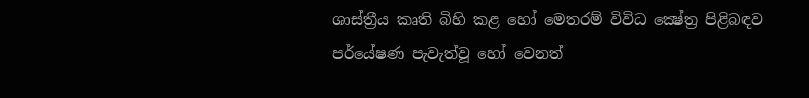ශාස්‌ත්‍රීය කෘති බිහි කළ හෝ මෙතරම් විවිධ ක්‍ෂේත්‍ර පිළිබඳව පර්යේෂණ පැවැත්වූ හෝ වෙනත්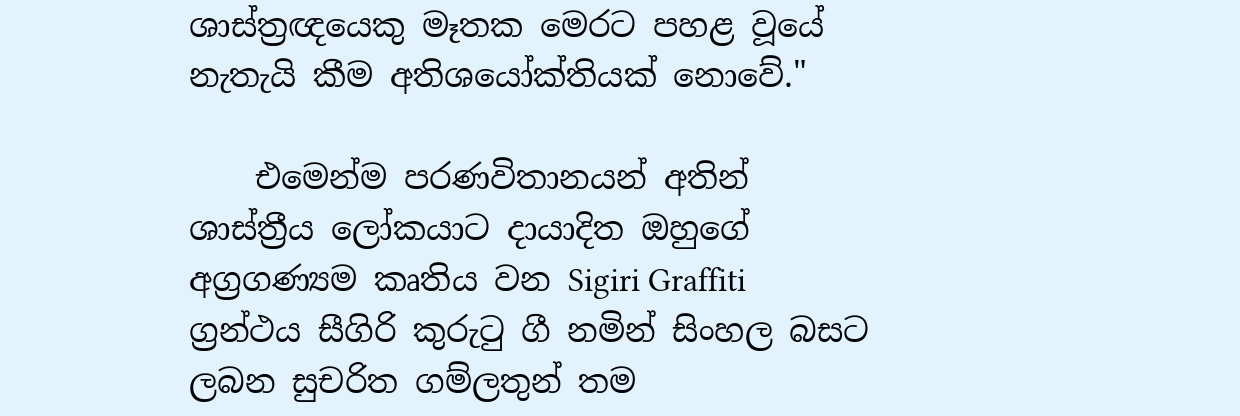ශාස්‌ත්‍රඥයෙකු මෑතක මෙරට පහළ වූයේ නැතැයි කීම අතිශයෝක්‌තියක්‌ නොවේ."

    එමෙන්ම පරණවිතානයන් අතින් ශාස්‌ත්‍රීය ලෝකයාට දායාදිත ඔහුගේ අග්‍රගණ්‍යම කෘතිය වන Sigiri Graffiti ග්‍රන්ථය සීගිරි කුරුටු ගී නමින් සිංහල බසට ලබන සුචරිත ගම්ලතුන් තම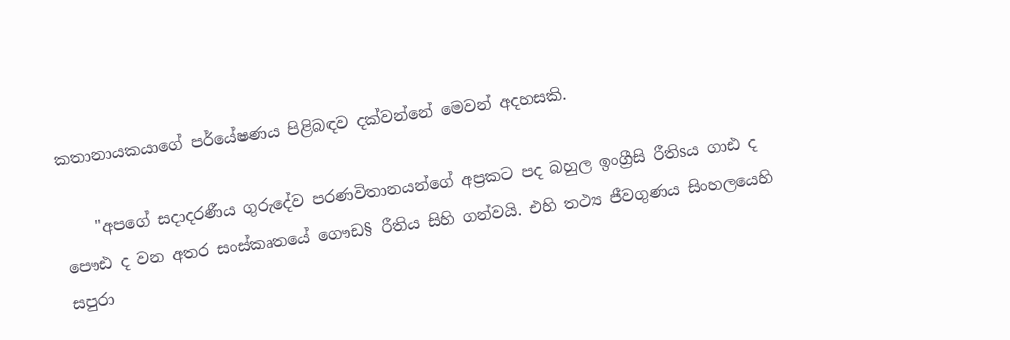කතානායකයාගේ පර්යේෂණය පිළිබඳව දක්‌වන්නේ මෙවන් අදහසකි.

    "අපගේ සදාදරණීය ගුරුදේව පරණවිතානයන්ගේ අප්‍රකට පද බහුල ඉංග්‍රීසි රීතිsය ගාඪ ද පෞඪ ද වන අතර සංස්‌කෘතයේ ගෞඩ§ රීතිය සිහි ගන්වයි. එහි තථ්‍ය ජීවගුණය සිංහලයෙහි සපුරා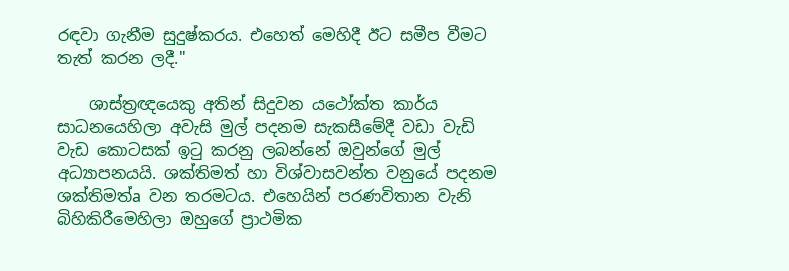රඳවා ගැනීම සුදුෂ්කරය. එහෙත් මෙහිදී ඊට සමීප වීමට තැත් කරන ලදී."

    ශාස්‌ත්‍රඥයෙකු අතින් සිදුවන යථෝක්‌ත කාර්ය සාධනයෙහිලා අවැසි මුල් පදනම සැකසීමේදී වඩා වැඩි වැඩ කොටසක්‌ ඉටු කරනු ලබන්නේ ඔවුන්ගේ මුල් අධ්‍යාපනයයි. ශක්‌තිමත් හා විශ්වාසවන්ත වනුයේ පදනම ශක්‌තිමත්a වන තරමටය. එහෙයින් පරණවිතාන වැනි බිහිකිරීමෙහිලා ඔහුගේ ප්‍රාථමික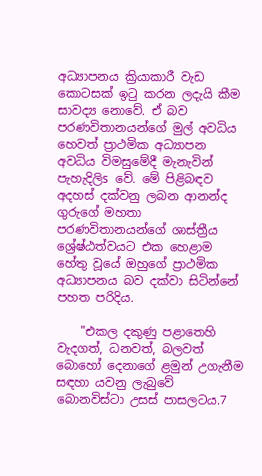අධ්‍යාපනය ක්‍රියාකාරී වැඩ කොටසක්‌ ඉටු කරන ලදැයි කීම සාවද්‍ය නොවේ. ඒ බව පරණවිතානයන්ගේ මුල් අවධිය හෙවත් ප්‍රාථමික අධ්‍යාපන අවධිය විමසුමේදී මැනැවින් පැහැදිලිs වේ. මේ පිළිබඳව අදහස්‌ දක්‌වනු ලබන ආනන්ද ගුරුගේ මහතා පරණවිතානයන්ගේ ශාස්‌ත්‍රීය ශ්‍රේෂ්ඨත්වයට එක හෙළාම හේතු වූයේ ඔහුගේ ප්‍රාථමික අධ්‍යාපනය බව දක්‌වා සිටින්නේ පහත පරිදිය.

    "එකල දකුණු පළාතෙහි වැදගත්, ධනවත්, බලවත් බොහෝ දෙනාගේ ළමුන් උගැනීම සඳහා යවනු ලැබුවේ බොනවිස්‌ටා උසස්‌ පාසලටය.7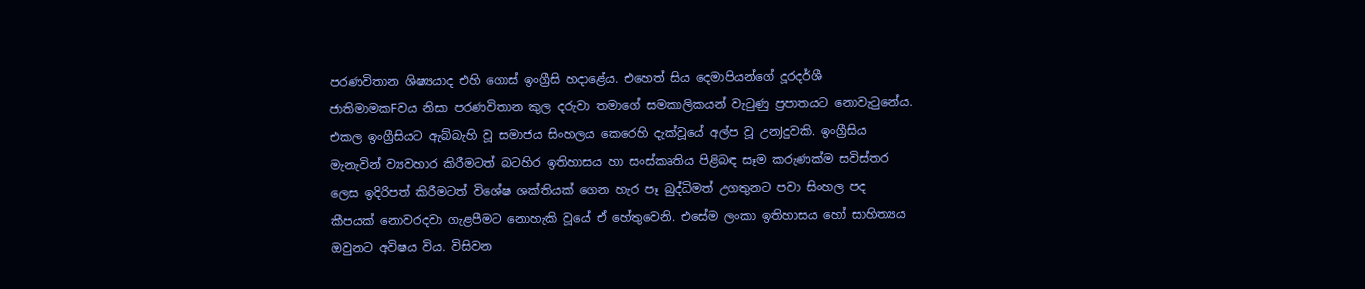පරණවිතාන ශිෂ්‍යයාද එහි ගොස්‌ ඉංග්‍රීසි හදාළේය. එහෙත් සිය දෙමාපියන්ගේ දූරදර්ශී ජාතිමාමකFවය නිසා පරණවිතාන කුල දරුවා තමාගේ සමකාලිකයන් වැටුණු ප්‍රපාතයට නොවැටුනේය. එකල ඉංග්‍රීසියට ඇබ්බැහි වූ සමාජය සිංහලය කෙරෙහි දැක්‌වූයේ අල්ප වූ උනJදුවකි. ඉංග්‍රීසිය මැනැවින් ව්‍යවහාර කිරීමටත් බටහිර ඉතිහාසය හා සංස්‌කෘතිය පිළිබඳ සෑම කරුණක්‌ම සවිස්‌තර ලෙස ඉදිරිපත් කිරීමටත් විශේෂ ශක්‌තියක්‌ ගෙන හැර පෑ බුද්ධිමත් උගතුනට පවා සිංහල පද කීපයක්‌ නොවරදවා ගැළපීමට නොහැකි වූයේ ඒ හේතුවෙනි. එසේම ලංකා ඉතිහාසය හෝ සාහිත්‍යය ඔවුනට අවිෂය විය. විසිවන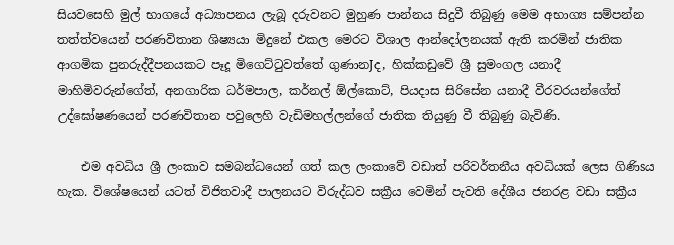සියවසෙහි මුල් භාගයේ අධ්‍යාපනය ලැබූ දරුවනට මුහුණ පාන්නය සිදුවී තිබුණු මෙම අභාග්‍ය සම්පන්න තත්ත්වයෙන් පරණවිතාන ශිෂ්‍යයා මිදුනේ එකල මෙරට විශාල ආන්දෝලනයක්‌ ඇති කරමින් ජාතික ආගමික පුනරුද්දීපනයකට පෑදූ මිගෙට්‌ටුවත්තේ ගුණානJද, හික්‌කඩුවේ ශ්‍රී සුමංගල යනාදී මාහිමිවරුන්ගේත්, අනගාරික ධර්මපාල, කර්නල් ඕල්කොට්‌, පියදාස සිරිසේන යනාදී වීරවරයන්ගේත් උද්ඝෝෂණයෙන් පරණවිතාන පවුලෙහි වැඩිමහල්ලන්ගේ ජාතික තියුණු වී තිබුණු බැවිණි.

    එම අවධිය ශ්‍රී ලංකාව සමබන්ධයෙන් ගත් කල ලංකාවේ වඩාත් පරිවර්තනීය අවධියක්‌ ලෙස ගිණිsය හැක. විශේෂයෙන් යටත් විජිතවාදී පාලනයට විරුද්ධව සක්‍රීය වෙමින් පැවති දේශීය ජනරළ වඩා සක්‍රීය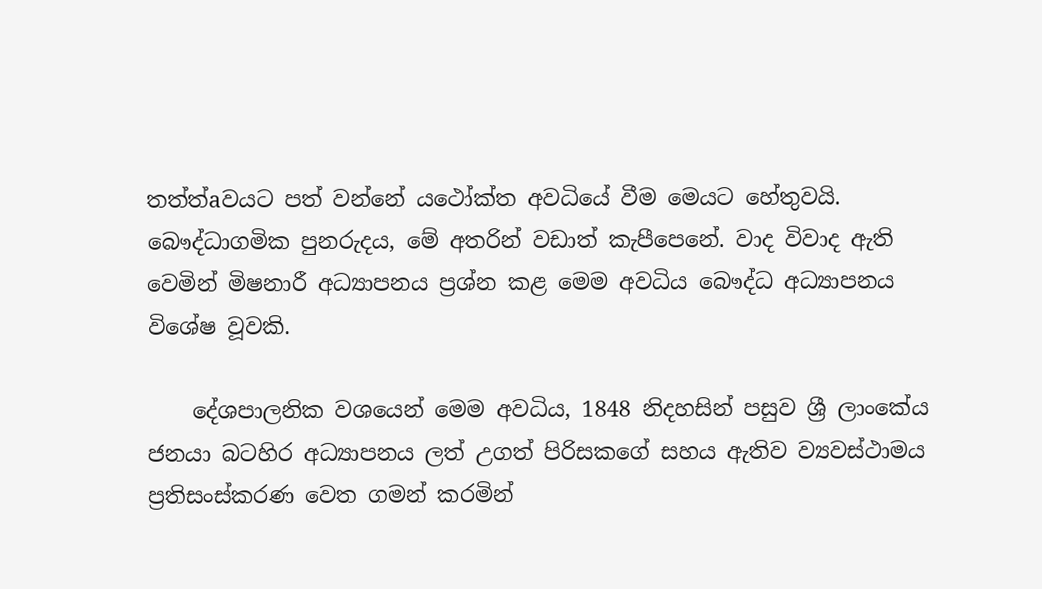තත්ත්aවයට පත් වන්නේ යථෝක්‌ත අවධියේ වීම මෙයට හේතුවයි. බෞද්ධාගමික පුනරුදය, මේ අතරින් වඩාත් කැපීපෙනේ. වාද විවාද ඇති වෙමින් මිෂනාරී අධ්‍යාපනය ප්‍රශ්න කළ මෙම අවධිය බෞද්ධ අධ්‍යාපනය විශේෂ වූවකි.

    දේශපාලනික වශයෙන් මෙම අවධිය, 1848 නිදහසින් පසුව ශ්‍රී ලාංකේය ජනයා බටහිර අධ්‍යාපනය ලත් උගත් පිරිසකගේ සහය ඇතිව ව්‍යවස්‌ථාමය ප්‍රතිසංස්‌කරණ වෙත ගමන් කරමින්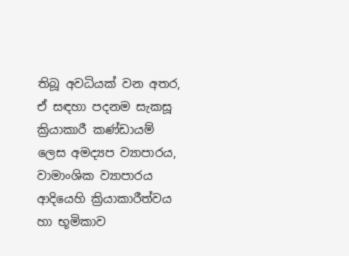තිබූ අවධියක්‌ වන අතර, ඒ සඳහා පදනම සැකසූ ක්‍රියාකාරී කණ්‌ඩායම් ලෙස අමද්‍යප ව්‍යාපාරය, වාමාංශික ව්‍යාපාරය ආදියෙහි ක්‍රියාකාරීත්වය හා භූමිකාව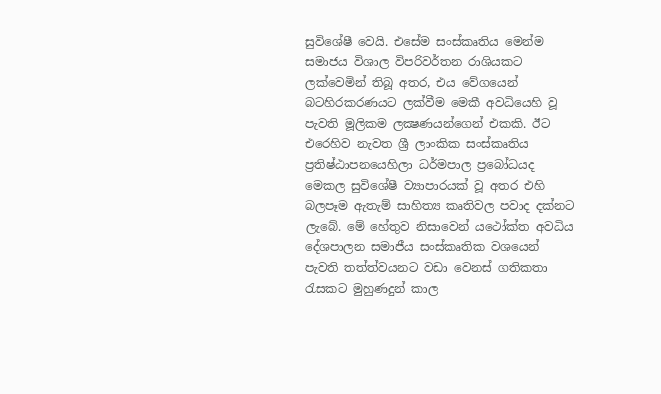සුවිශේෂී වෙයි. එසේම සංස්‌කෘතිය මෙන්ම සමාජය විශාල විපරිවර්තන රාශියකට ලක්‌වෙමින් තිබූ අතර, එය වේගයෙන් බටහිරකරණයට ලක්‌වීම මෙකී අවධියෙහි වූ පැවති මූලිකම ලක්‍ෂණයන්ගෙන් එකකි. ඊට එරෙහිව නැවත ශ්‍රී ලාංකික සංස්‌කෘතිය ප්‍රතිෂ්ඨාපනයෙහිලා ධර්මපාල ප්‍රබෝධයද මෙකල සුවිශේෂී ව්‍යාපාරයක්‌ වූ අතර එහි බලපෑම ඇතැම් සාහිත්‍ය කෘතිවල පවාද දක්‌නට ලැබේ. මේ හේතුව නිසාවෙන් යථෝක්‌ත අවධිය දේශපාලන සමාජීය සංස්‌කෘතික වශයෙන් පැවති තත්ත්වයනට වඩා වෙනස්‌ ගතිකතා රැසකට මුහුණදුන් කාල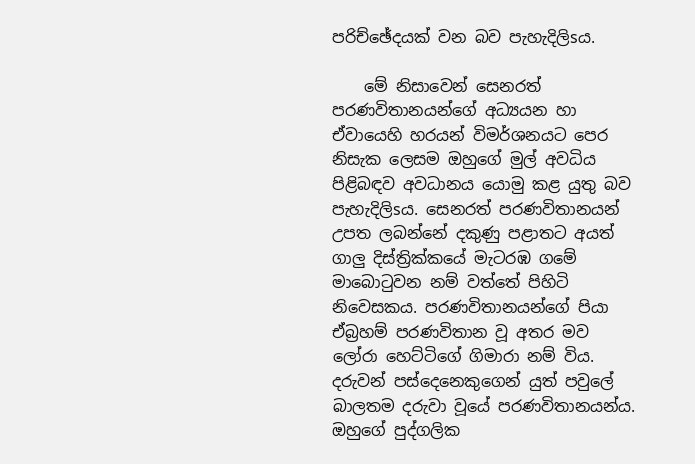පරිච්ඡේදයක්‌ වන බව පැහැදිලිsය.

    මේ නිසාවෙන් සෙනරත් පරණවිතානයන්ගේ අධ්‍යයන හා ඒවායෙහි හරයන් විමර්ශනයට පෙර නිසැක ලෙසම ඔහුගේ මුල් අවධිය පිළිබඳව අවධානය යොමු කළ යුතු බව පැහැදිලිsය. සෙනරත් පරණවිතානයන් උපත ලබන්නේ දකුණු පළාතට අයත් ගාලු දිස්‌ත්‍රික්‌කයේ මැටරඹ ගමේ මාබොටුවන නම් වත්තේ පිහිටි නිවෙසකය. පරණවිතානයන්ගේ පියා ඒබ්‍රහම් පරණවිතාන වූ අතර මව ලෝරා හෙට්‌ටිගේ ගිමාරා නම් විය. දරුවන් පස්‌දෙනෙකුගෙන් යුත් පවුලේ බාලතම දරුවා වූයේ පරණවිතානයන්ය. ඔහුගේ පුද්ගලික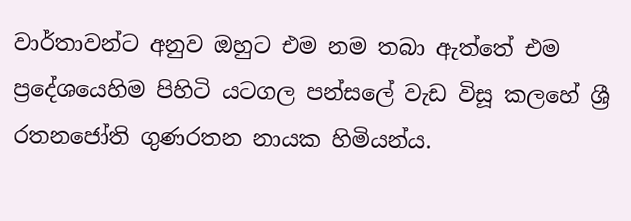වාර්තාවන්ට අනුව ඔහුට එම නම තබා ඇත්තේ එම ප්‍රදේශයෙහිම පිහිටි යටගල පන්සලේ වැඩ විසූ කලහේ ශ්‍රී රතනජෝති ගුණරතන නායක හිමියන්ය.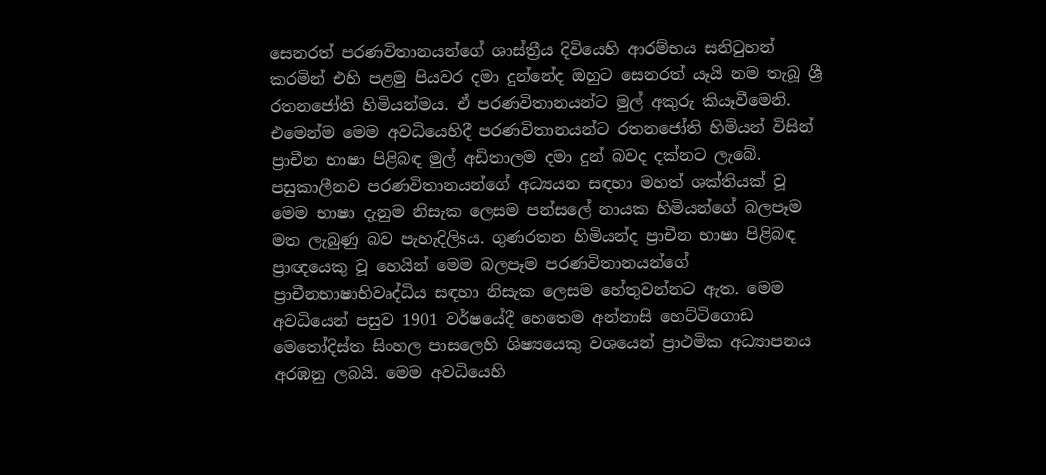සෙනරත් පරණවිතානයන්ගේ ශාස්‌ත්‍රීය දිවියෙහි ආරම්භය සනිටුහන් කරමින් එහි පළමු පියවර දමා දුන්නේද ඔහුට සෙනරත් යෑයි නම තැබූ ශ්‍රී රතනජෝති හිමියන්මය. ඒ පරණවිතානයන්ට මුල් අකුරු කියෑවීමෙනි. එමෙන්ම මෙම අවධියෙහිදී පරණවිතානයන්ට රතනජෝති හිමියන් විසින් ප්‍රාචීන භාෂා පිළිබඳ මුල් අඩිතාලම දමා දුන් බවද දක්‌නට ලැබේ. පසුකාලීනව පරණවිතානයන්ගේ අධ්‍යයන සඳහා මහත් ශක්‌තියක්‌ වූ මෙම භාෂා දැනුම නිසැක ලෙසම පන්සලේ නායක හිමියන්ගේ බලපෑම මත ලැබුණු බව පැහැදිලිsය. ගුණරතන හිමියන්ද ප්‍රාචීන භාෂා පිළිබඳ ප්‍රාඥයෙකු වූ හෙයින් මෙම බලපෑම පරණවිතානයන්ගේ ප්‍රාචීනභාෂාභිවෘද්ධිය සඳහා නිසැක ලෙසම හේතුවන්නට ඇත. මෙම අවධියෙන් පසුව 1901 වර්ෂයේදී හෙතෙම අන්නාසි හෙට්‌ටිගොඩ මෙතෝදිස්‌ත සිංහල පාසලෙහි ශිෂ්‍යයෙකු වශයෙන් ප්‍රාථමික අධ්‍යාපනය අරඹනු ලබයි. මෙම අවධියෙහි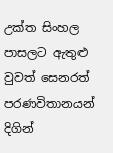උක්‌ත සිංහල පාසලට ඇතුළු වුවත් සෙනරත් පරණවිතානයන් දිගින්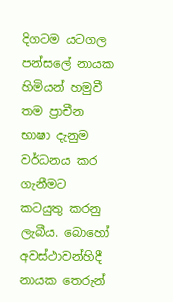දිගටම යටගල පන්සලේ නායක හිමියන් හමුවී තම ප්‍රාචීන භාෂා දැනුම වර්ධනය කර ගැනීමට කටයුතු කරනු ලැබීය. බොහෝ අවස්‌ථාවන්හිදී නායක තෙරුන්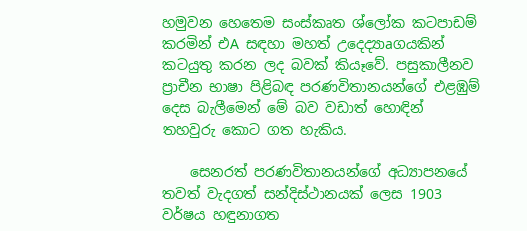හමුවන හෙතෙම සංස්‌කෘත ශ්ලෝක කටපාඩම් කරමින් එA සඳහා මහත් උදෙද්‍යාaගයකින් කටයුතු කරන ලද බවක්‌ කියෑවේ. පසුකාලීනව ප්‍රාචීන භාෂා පිළිබඳ පරණවිතානයන්ගේ එළඹුම් දෙස බැලීමෙන් මේ බව වඩාත් හොඳින් තහවුරු කොට ගත හැකිය.

    සෙනරත් පරණවිතානයන්ගේ අධ්‍යාපනයේ තවත් වැදගත් සන්දිස්‌ථානයක්‌ ලෙස 1903 වර්ෂය හඳුනාගත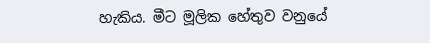හැකිය. මීට මූලික හේතුව වනුයේ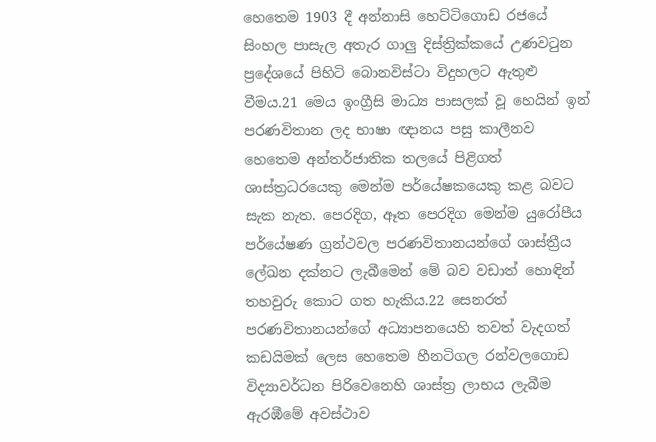හෙතෙම 1903 දී අන්නාසි හෙට්‌ටිගොඩ රජයේ සිංහල පාසැල අතැර ගාලු දිස්‌ත්‍රික්‌කයේ උණවටුන ප්‍රදේශයේ පිහිටි බොනවිස්‌ටා විදුහලට ඇතුළු වීමය.21 මෙය ඉංග්‍රීසි මාධ්‍ය පාසලක්‌ වූ හෙයින් ඉන් පරණවිතාන ලද භාෂා ඥානය පසු කාලීනව හෙතෙම අන්තර්ජාතික තලයේ පිළිගත් ශාස්‌ත්‍රධරයෙකු මෙන්ම පර්යේෂකයෙකු කළ බවට සැක නැත. පෙරදිග, ඈත පෙරදිග මෙන්ම යුරෝපීය පර්යේෂණ ග්‍රන්ථවල පරණවිතානයන්ගේ ශාස්‌ත්‍රීය ලේඛන දක්‌නට ලැබීමෙන් මේ බව වඩාත් හොඳින් තහවුරු කොට ගත හැකිය.22 සෙනරත් පරණවිතානයන්ගේ අධ්‍යාපනයෙහි තවත් වැදගත් කඩයිමක්‌ ලෙස හෙතෙම හීනටිගල රන්වලගොඩ විද්‍යාවර්ධන පිරිවෙනෙහි ශාස්‌ත්‍ර ලාභය ලැබීම ඇරඹීමේ අවස්‌ථාව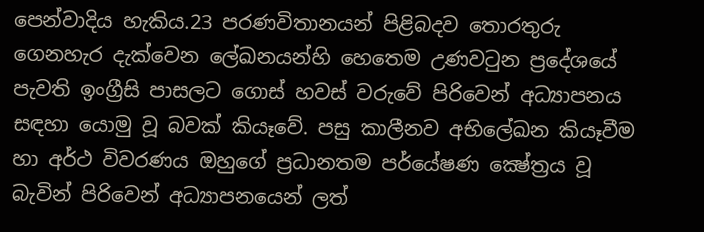පෙන්වාදිය හැකිය.23 පරණවිතානයන් පිළිබදව තොරතුරු ගෙනහැර දැක්‌වෙන ලේඛනයන්හි හෙතෙම උණවටුන ප්‍රදේශයේ පැවති ඉංග්‍රීසි පාසලට ගොස්‌ හවස්‌ වරුවේ පිරිවෙන් අධ්‍යාපනය සඳහා යොමු වූ බවක්‌ කියෑවේ. පසු කාලීනව අභිලේඛන කියෑවීම හා අර්ථ විවරණය ඔහුගේ ප්‍රධානතම පර්යේෂණ ක්‍ෂේත්‍රය වූ බැවින් පිරිවෙන් අධ්‍යාපනයෙන් ලත්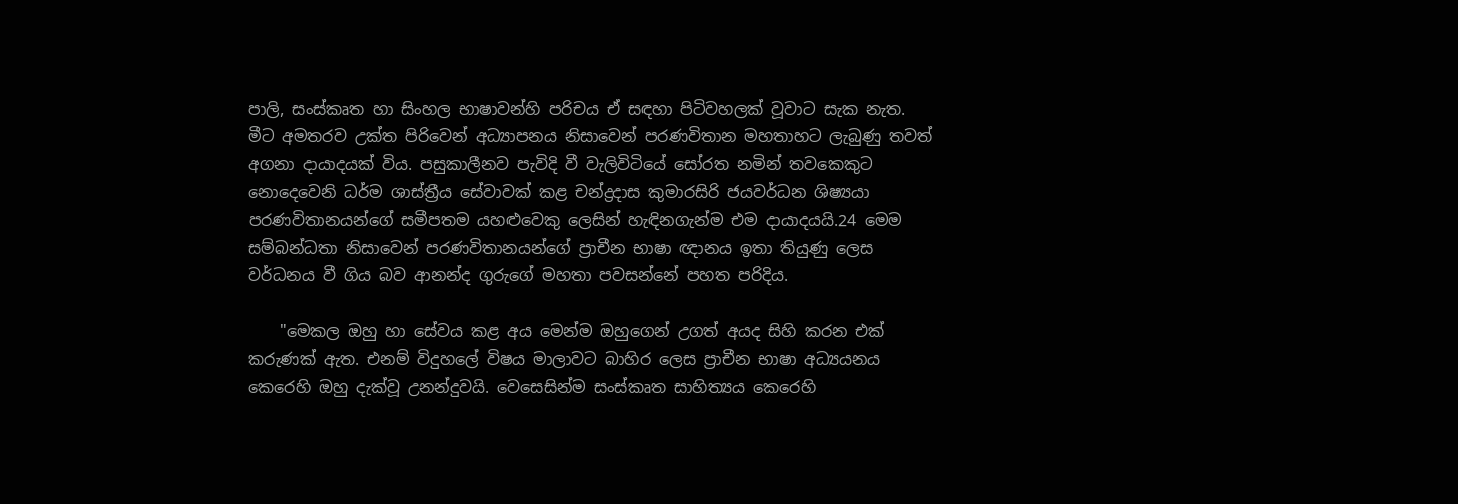පාලි, සංස්‌කෘත හා සිංහල භාෂාවන්හි පරිචය ඒ සඳහා පිටිවහලක්‌ වූවාට සැක නැත. මීට අමතරව උක්‌ත පිරිවෙන් අධ්‍යාපනය නිසාවෙන් පරණවිතාන මහතාහට ලැබුණු තවත් අගනා දායාදයක්‌ විය. පසුකාලීනව පැවිදි වී වැලිවිටියේ සෝරත නමින් තවකෙකුට නොදෙවෙනි ධර්ම ශාස්‌ත්‍රීය සේවාවක්‌ කළ චන්ද්‍රදාස කුමාරසිරි ජයවර්ධන ශිෂ්‍යයා පරණවිතානයන්ගේ සමීපතම යහළුවෙකු ලෙසින් හැඳිනගැන්ම එම දායාදයයි.24 මෙම සම්බන්ධතා නිසාවෙන් පරණවිතානයන්ගේ ප්‍රාචීන භාෂා ඥානය ඉතා තියුණු ලෙස වර්ධනය වී ගිය බව ආනන්ද ගුරුගේ මහතා පවසන්නේ පහත පරිදිය.

    "මෙකල ඔහු හා සේවය කළ අය මෙන්ම ඔහුගෙන් උගත් අයද සිහි කරන එක්‌ කරුණක්‌ ඇත. එනම් විදුහලේ විෂය මාලාවට බාහිර ලෙස ප්‍රාචීන භාෂා අධ්‍යයනය කෙරෙහි ඔහු දැක්‌වූ උනන්දුවයි. වෙසෙසින්ම සංස්‌කෘත සාහිත්‍යය කෙරෙහි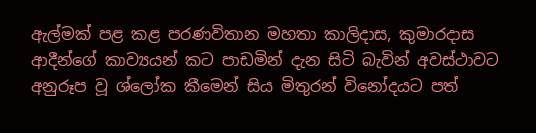ඇල්මක්‌ පළ කළ පරණවිතාන මහතා කාලිදාස, කුමාරදාස ආදීන්ගේ කාව්‍යයන් කට පාඩමින් දැන සිටි බැවින් අවස්‌ථාවට අනුරූප වූ ශ්ලෝක කීමෙන් සිය මිතුරන් විනෝදයට පත්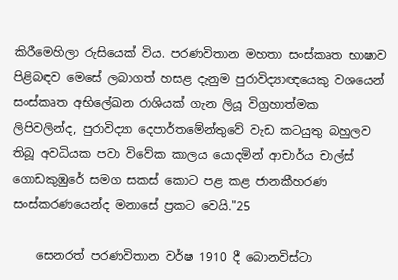කිරීමෙහිලා රුසියෙක්‌ විය. පරණවිතාන මහතා සංස්‌කෘත භාෂාව පිළිබඳව මෙසේ ලබාගත් හසළ දැනුම පුරාවිද්‍යාඥයෙකු වශයෙන් සංස්‌කෘත අභිලේඛන රාශියක්‌ ගැන ලියූ විග්‍රහාත්මක ලිපිවලින්ද, පුරාවිද්‍යා දෙපාර්තමේන්තුවේ වැඩ කටයුතු බහුලව තිබූ අවධියක පවා විවේක කාලය යොදමින් ආචාර්ය චාල්ස්‌ ගොඩකුඹුරේ සමග සකස්‌ කොට පළ කළ ජානකීහරණ සංස්‌කරණයෙන්ද මනාසේ ප්‍රකට වෙයි."25

    සෙනරත් පරණවිතාන වර්ෂ 1910 දී බොනවිස්‌ටා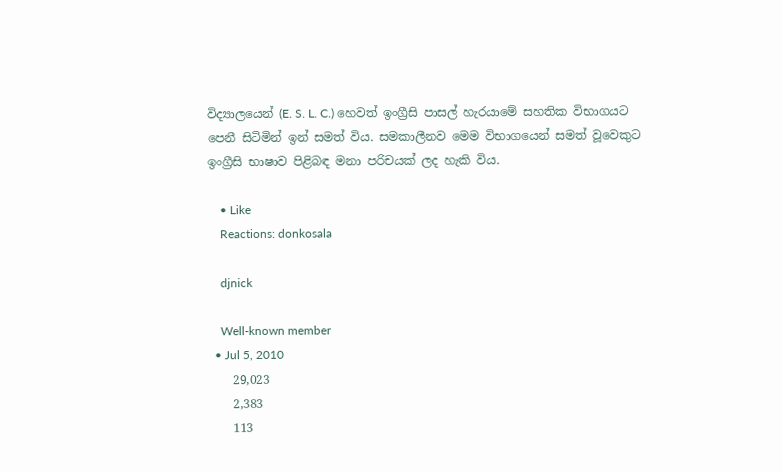විද්‍යාලයෙන් (E. S. L. C.) හෙවත් ඉංග්‍රීසි පාසල් හැරයාමේ සහතික විභාගයට පෙනී සිටිමින් ඉන් සමත් විය. සමකාලීනව මෙම විභාගයෙන් සමත් වූවෙකුට ඉංග්‍රීසි භාෂාව පිළිබඳ මනා පරිචයක්‌ ලද හැකි විය.

    • Like
    Reactions: donkosala

    djnick

    Well-known member
  • Jul 5, 2010
    29,023
    2,383
    113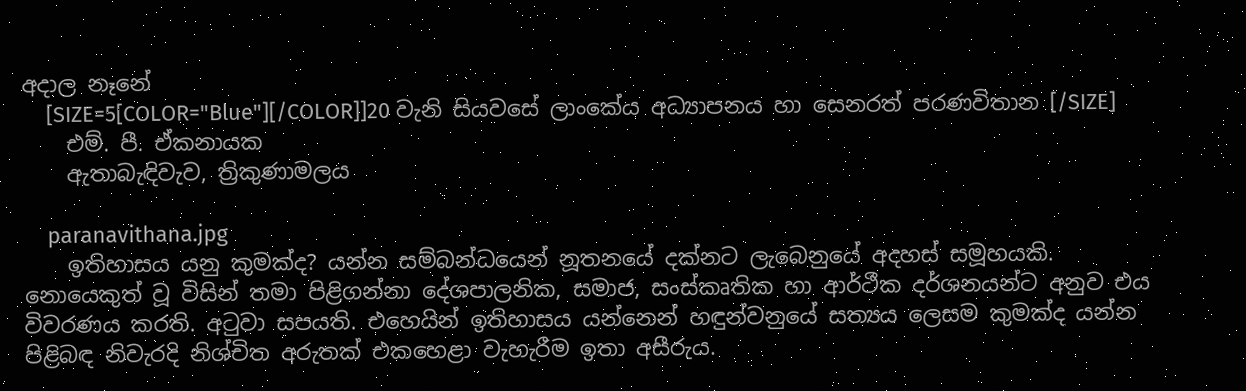අදාල නෑනේ
    [SIZE=5[COLOR="Blue"][/COLOR]]20 වැනි සියවසේ ලාංකේය අධ්‍යාපනය හා සෙනරත් පරණවිතාන [/SIZE]
    එම්. පී. ඒකනායක
    ඇතාබැඳිවැව, ත්‍රිකුණාමලය

    paranavithana.jpg
    ඉතිහාසය යනු කුමක්‌ද? යන්න සම්බන්ධයෙන් නූතනයේ දක්‌නට ලැබෙනුයේ අදහස්‌ සමූහයකි. නොයෙකුත් වූ විසින් තමා පිළිගන්නා දේශපාලනික, සමාජ, සංස්‌කෘතික හා ආර්ථීක දර්ශනයන්ට අනුව එය විවරණය කරති. අටුවා සපයති. එහෙයින් ඉතිහාසය යන්නෙන් හඳුන්වනුයේ සත්‍යය ලෙසම කුමක්‌ද යන්න පිළිබඳ නිවැරදි නිශ්චිත අරුතක්‌ එකහෙළා වැහැරීම ඉතා අසීරුය.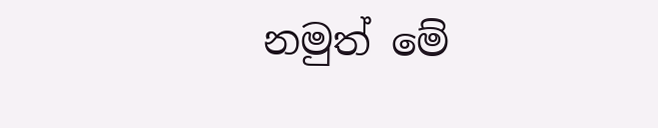නමුත් මේ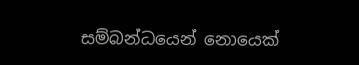සම්බන්ධයෙන් නොයෙක්‌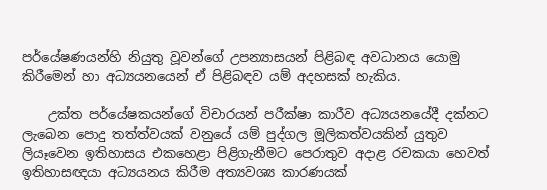පර්යේෂණයන්හි නියුතු වූවන්ගේ උපන්‍යාසයන් පිළිබඳ අවධානය යොමු කිරීමෙන් හා අධ්‍යයනයෙන් ඒ පිළිබඳව යම් අදහසක්‌ හැකිය.

    උක්‌ත පර්යේෂකයන්ගේ විචාරයන් පරීක්‌ෂා කාරීව අධ්‍යයනයේදී දක්‌නට ලැබෙන පොදු තත්ත්වයක්‌ වනුයේ යම් පුද්ගල මූලිකත්වයකින් යුතුව ලියෑවෙන ඉතිහාසය එකහෙළා පිළිගැනීමට පෙරාතුව අදාළ රචකයා හෙවත් ඉතිහාසඥයා අධ්‍යයනය කිරීම අත්‍යවශ්‍ය කාරණයක්‌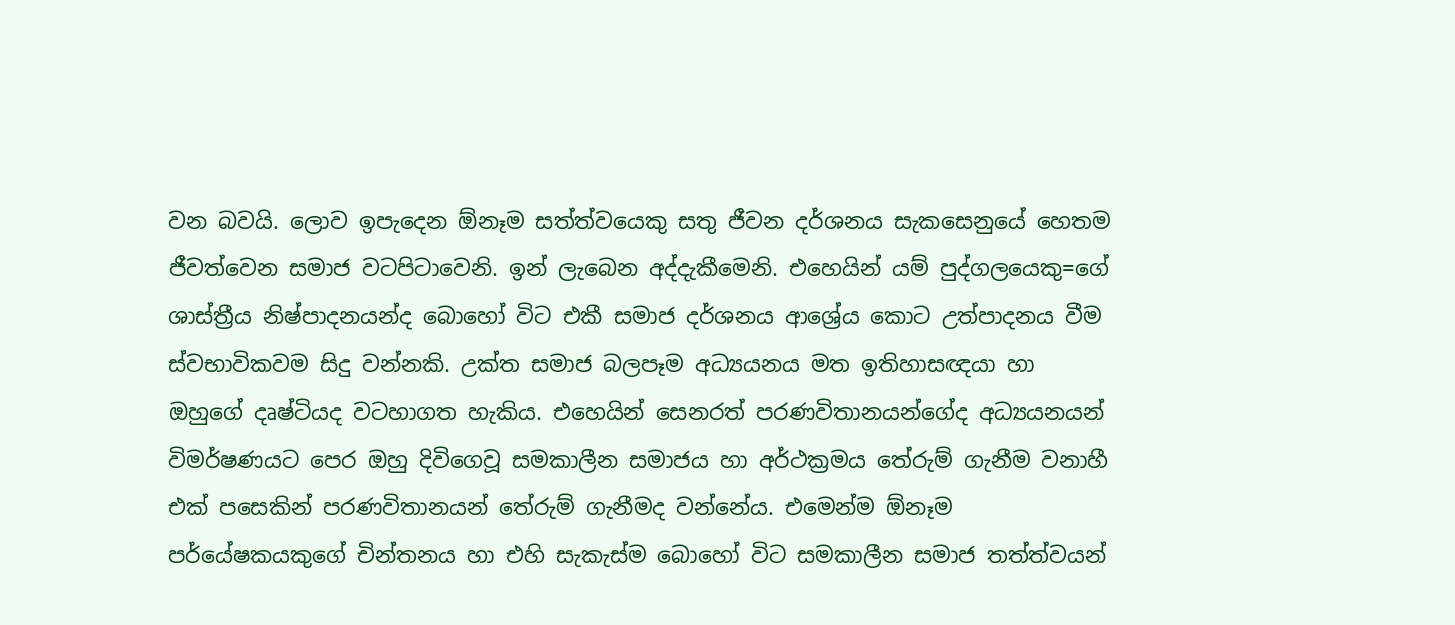වන බවයි. ලොව ඉපැදෙන ඕනෑම සත්ත්වයෙකු සතු ජීවන දර්ශනය සැකසෙනුයේ හෙතම ජීවත්වෙන සමාජ වටපිටාවෙනි. ඉන් ලැබෙන අද්දැකීමෙනි. එහෙයින් යම් පුද්ගලයෙකු=ගේ ශාස්‌ත්‍රීය නිෂ්පාදනයන්ද බොහෝ විට එකී සමාජ දර්ශනය ආශ්‍රේය කොට උත්පාදනය වීම ස්‌වභාවිකවම සිදු වන්නකි. උක්‌ත සමාජ බලපෑම අධ්‍යයනය මත ඉතිහාසඥයා හා ඔහුගේ දෘෂ්ටියද වටහාගත හැකිය. එහෙයින් සෙනරත් පරණවිතානයන්ගේද අධ්‍යයනයන් විමර්ෂණයට පෙර ඔහු දිවිගෙවූ සමකාලීන සමාජය හා අර්ථක්‍රමය තේරුම් ගැනීම වනාහී එක්‌ පසෙකින් පරණවිතානයන් තේරුම් ගැනීමද වන්නේය. එමෙන්ම ඕනෑම පර්යේෂකයකුගේ චින්තනය හා එහි සැකැස්‌ම බොහෝ විට සමකාලීන සමාජ තත්ත්වයන්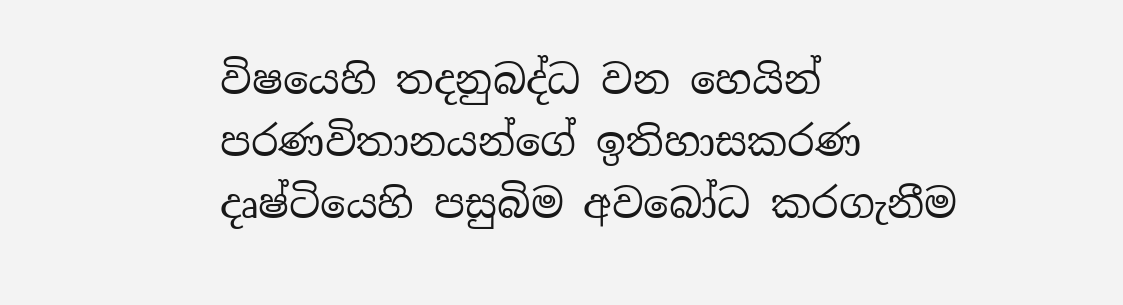විෂයෙහි තදනුබද්ධ වන හෙයින් පරණවිතානයන්ගේ ඉතිහාසකරණ දෘෂ්ටියෙහි පසුබිම අවබෝධ කරගැනීම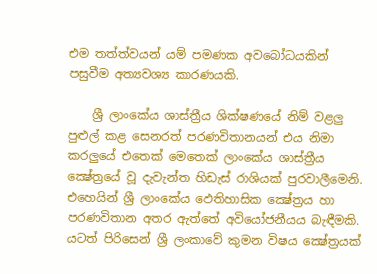එම තත්ත්වයන් යම් පමණක අවබෝධයකින් පසුවීම අත්‍යවශ්‍ය කාරණයකි.

    ශ්‍රී ලාංකේය ශාස්‌ත්‍රීය ශික්‌ෂණයේ නිම් වළලු පුළුල් කළ සෙනරත් පරණවිතානයන් එය නිමා කරලුයේ එතෙක්‌ මෙතෙක්‌ ලාංකේය ශාස්‌ත්‍රීය ක්‍ෂේත්‍රයේ වූ දැවැන්ත හිඩැස්‌ රාශියක්‌ පුරවාලීමෙනි. එහෙයින් ශ්‍රී ලාංකේය ඵෙතිහාසික ක්‍ෂේත්‍රය හා පරණවිතාන අතර ඇත්තේ අවියෝජනීයය බැඳීමකි. යටත් පිරිසෙන් ශ්‍රී ලංකාවේ කුමන විෂය ක්‍ෂේත්‍රයක්‌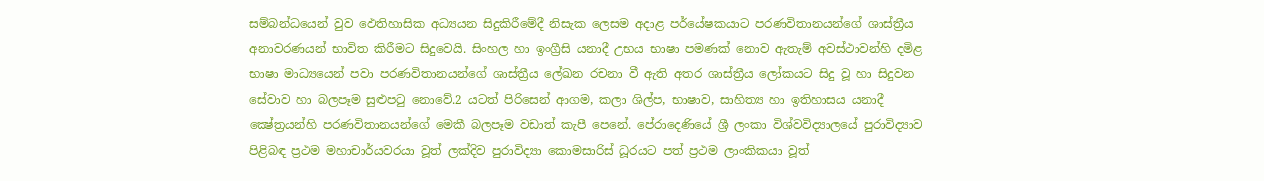සම්බන්ධයෙන් වුව ඵෙතිහාසික අධ්‍යයන සිදුකිරීමේදී නිසැක ලෙසම අදාළ පර්යේෂකයාට පරණවිතානයන්ගේ ශාස්‌ත්‍රීය අනාවරණයන් භාවිත කිරීමට සිදුවෙයි. සිංහල හා ඉංග්‍රීසි යනාදී උභය භාෂා පමණක්‌ නොව ඇතැම් අවස්‌ථාවන්හි දමිළ භාෂා මාධ්‍යයෙන් පවා පරණවිතානයන්ගේ ශාස්‌ත්‍රීය ලේඛන රචනා වී ඇති අතර ශාස්‌ත්‍රීය ලෝකයට සිදු වූ හා සිදුවන සේවාව හා බලපෑම සුළුපටු නොවේ.2 යටත් පිරිසෙන් ආගම, කලා ශිල්ප, භාෂාව, සාහිත්‍ය හා ඉතිහාසය යනාදී ක්‍ෂේත්‍රයන්හි පරණවිතානයන්ගේ මෙකී බලපෑම වඩාත් කැපී පෙනේ. පේරාදෙණියේ ශ්‍රී ලංකා විශ්වවිද්‍යාලයේ පුරාවිද්‍යාව පිළිබඳ ප්‍රථම මහාචාර්යවරයා වූත් ලක්‌දිව පුරාවිද්‍යා කොමසාරිස්‌ ධූරයට පත් ප්‍රථම ලාංකිකයා වූත්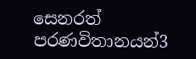සෙනරත් පරණවිතානයන්3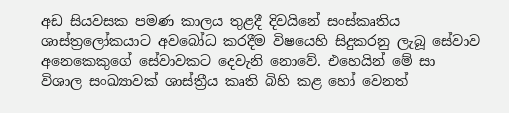අඩ සියවසක පමණ කාලය තුළදී දිවයිනේ සංස්‌කෘතිය ශාස්‌ත්‍රලෝකයාට අවබෝධ කරදීම විෂයෙහි සිදුකරනු ලැබූ සේවාව අනෙකෙකුගේ සේවාවකට දෙවැනි නොවේ. එහෙයින් මේ සා විශාල සංඛ්‍යාවක්‌ ශාස්‌ත්‍රීය කෘති බිහි කළ හෝ වෙනත්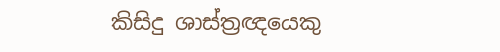කිසිදු ශාස්‌ත්‍රඥයෙකු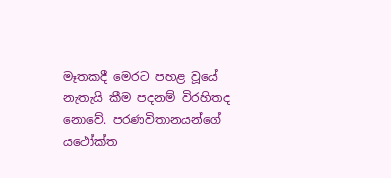මෑතකදී මෙරට පහළ වූයේ නැතැයි කීම පදනම් විරහිතද නොවේ. පරණවිතානයන්ගේ යථෝක්‌ත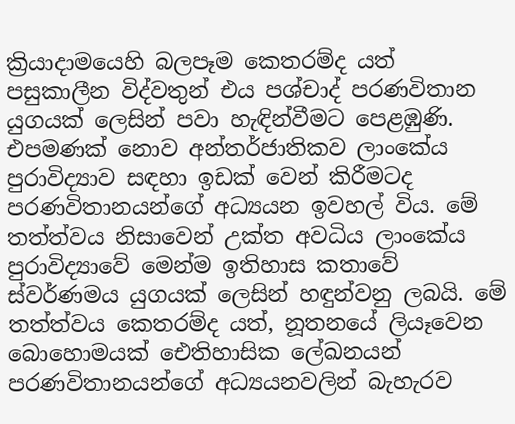ක්‍රියාදාමයෙහි බලපෑම කෙතරම්ද යත් පසුකාලීන විද්වතුන් එය පශ්චාද් පරණවිතාන යුගයක්‌ ලෙසින් පවා හැඳින්වීමට පෙළඹුණි. එපමණක්‌ නොව අන්තර්ජාතිකව ලාංකේය පුරාවිද්‍යාව සඳහා ඉඩක්‌ වෙන් කිරීමටද පරණවිතානයන්ගේ අධ්‍යයන ඉවහල් විය. මේ තත්ත්වය නිසාවෙන් උක්‌ත අවධිය ලාංකේය පුරාවිද්‍යාවේ මෙන්ම ඉතිහාස කතාවේ ස්‌වර්ණමය යුගයක්‌ ලෙසින් හඳුන්වනු ලබයි. මේ තත්ත්වය කෙතරම්ද යත්, නූතනයේ ලියෑවෙන බොහොමයක්‌ ඓතිහාසික ලේඛනයන් පරණවිතානයන්ගේ අධ්‍යයනවලින් බැහැරව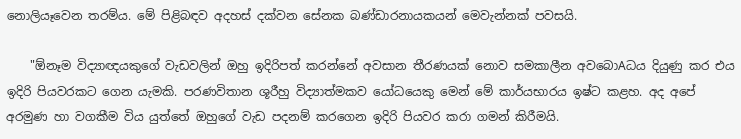නොලියෑවෙන තරම්ය. මේ පිළිබඳව අදහස්‌ දක්‌වන සේනක බණ්‌ඩාරනායකයන් මෙවැන්නක්‌ පවසයි.

    "ඕනෑම විද්‍යාඥයකුගේ වැඩවලින් ඔහු ඉදිරිපත් කරන්නේ අවසාන තීරණයක්‌ නොව සමකාලීන අවබොAධය දියුණු කර එය ඉදිරි පියවරකට ගෙන යැමකි. පරණවිතාන ශූරීහු විද්‍යාත්මකව යෝධයෙකු මෙන් මේ කාර්යභාරය ඉෂ්ට කළහ. අද අපේ අරමුණ හා වගකීම විය යුත්තේ ඔහුගේ වැඩ පදනම් කරගෙන ඉදිරි පියවර කරා ගමන් කිරීමයි.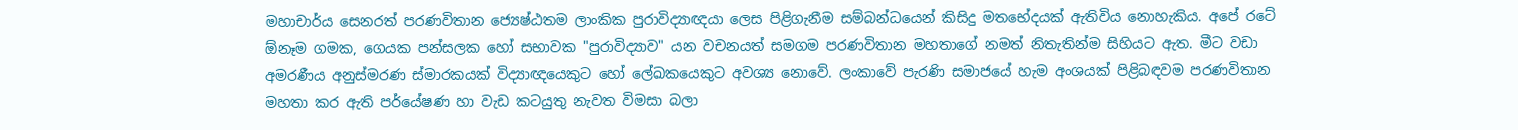මහාචාර්ය සෙනරත් පරණවිතාන ජ්‍යෙෂ්ඨතම ලාංකික පුරාවිද්‍යාඥයා ලෙස පිළිගැනීම සම්බන්ධයෙන් කිසිදු මතභේදයක්‌ ඇතිවිය නොහැකිය. අපේ රටේ ඕනෑම ගමක, ගෙයක පන්සලක හෝ සභාවක "පුරාවිද්‍යාව" යන වචනයත් සමගම පරණවිතාන මහතාගේ නමත් නිතැතින්ම සිහියට ඇත. මීට වඩා අමරණීය අනුස්‌මරණ ස්‌මාරකයක්‌ විද්‍යාඥයෙකුට හෝ ලේඛකයෙකුට අවශ්‍ය නොවේ. ලංකාවේ පැරණි සමාජයේ හැම අංශයක්‌ පිළිබඳවම පරණවිතාන මහතා කර ඇති පර්යේෂණ හා වැඩ කටයුතු නැවත විමසා බලා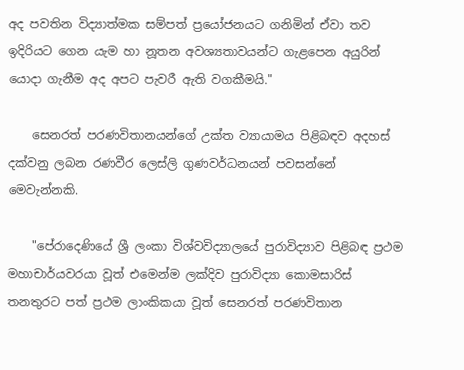අද පවතින විද්‍යාත්මක සම්පත් ප්‍රයෝජනයට ගනිමින් ඒවා තව ඉදිරියට ගෙන යැම හා නූතන අවශ්‍යතාවයන්ට ගැළපෙන අයුරින් යොදා ගැනීම අද අපට පැවරී ඇති වගකීමයි."

    සෙනරත් පරණවිතානයන්ගේ උක්‌ත ව්‍යායාමය පිළිබඳව අදහස්‌ දක්‌වනු ලබන රණවීර ලෙස්‌ලි ගුණවර්ධනයන් පවසන්නේ මෙවැන්නකි.

    "පේරාදෙණියේ ශ්‍රී ලංකා විශ්වවිද්‍යාලයේ පුරාවිද්‍යාව පිළිබඳ ප්‍රථම මහාචාර්යවරයා වූත් එමෙන්ම ලක්‌දිව පුරාවිද්‍යා කොමසාරිස්‌ තනතුරට පත් ප්‍රථම ලාංකිකයා වූත් සෙනරත් පරණවිතාන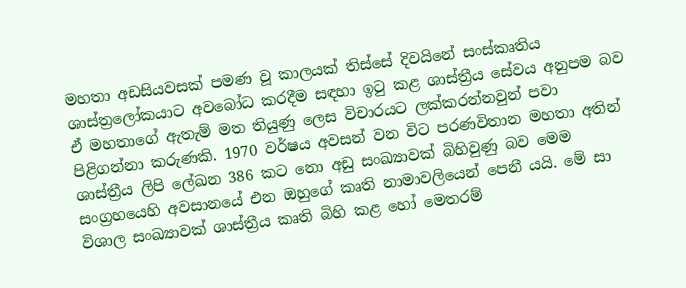මහතා අඩසියවසක්‌ පමණ වූ කාලයක්‌ තිස්‌සේ දිවයිනේ සංස්‌කෘතිය ශාස්‌ත්‍රලෝකයාට අවබෝධ කරදීම සඳහා ඉටු කළ ශාස්‌ත්‍රීය සේවය අනුපම බව ඒ මහතාගේ ඇතැම් මත තියුණු ලෙස විචාරයට ලක්‌කරන්නවුන් පවා පිළිගන්නා කරුණකි. 1970 වර්ෂය අවසන් වන විට පරණවිතාන මහතා අතින් ශාස්‌ත්‍රීය ලිපි ලේඛන 386 කට නො අඩු සංඛ්‍යාවක්‌ බිහිවුණු බව මෙම සංග්‍රහයෙහි අවසානයේ එන ඔහුගේ කෘති නාමාවලියෙන් පෙනී යයි. මේ සා විශාල සංඛ්‍යාවක්‌ ශාස්‌ත්‍රීය කෘති බිහි කළ හෝ මෙතරම්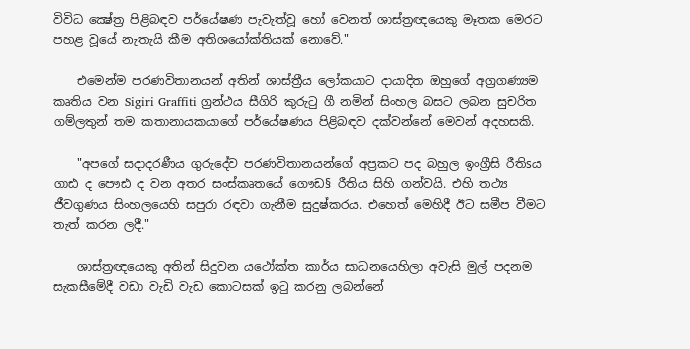විවිධ ක්‍ෂේත්‍ර පිළිබඳව පර්යේෂණ පැවැත්වූ හෝ වෙනත් ශාස්‌ත්‍රඥයෙකු මෑතක මෙරට පහළ වූයේ නැතැයි කීම අතිශයෝක්‌තියක්‌ නොවේ."

    එමෙන්ම පරණවිතානයන් අතින් ශාස්‌ත්‍රීය ලෝකයාට දායාදිත ඔහුගේ අග්‍රගණ්‍යම කෘතිය වන Sigiri Graffiti ග්‍රන්ථය සීගිරි කුරුටු ගී නමින් සිංහල බසට ලබන සුචරිත ගම්ලතුන් තම කතානායකයාගේ පර්යේෂණය පිළිබඳව දක්‌වන්නේ මෙවන් අදහසකි.

    "අපගේ සදාදරණීය ගුරුදේව පරණවිතානයන්ගේ අප්‍රකට පද බහුල ඉංග්‍රීසි රීතිsය ගාඪ ද පෞඪ ද වන අතර සංස්‌කෘතයේ ගෞඩ§ රීතිය සිහි ගන්වයි. එහි තථ්‍ය ජීවගුණය සිංහලයෙහි සපුරා රඳවා ගැනීම සුදුෂ්කරය. එහෙත් මෙහිදී ඊට සමීප වීමට තැත් කරන ලදී."

    ශාස්‌ත්‍රඥයෙකු අතින් සිදුවන යථෝක්‌ත කාර්ය සාධනයෙහිලා අවැසි මුල් පදනම සැකසීමේදී වඩා වැඩි වැඩ කොටසක්‌ ඉටු කරනු ලබන්නේ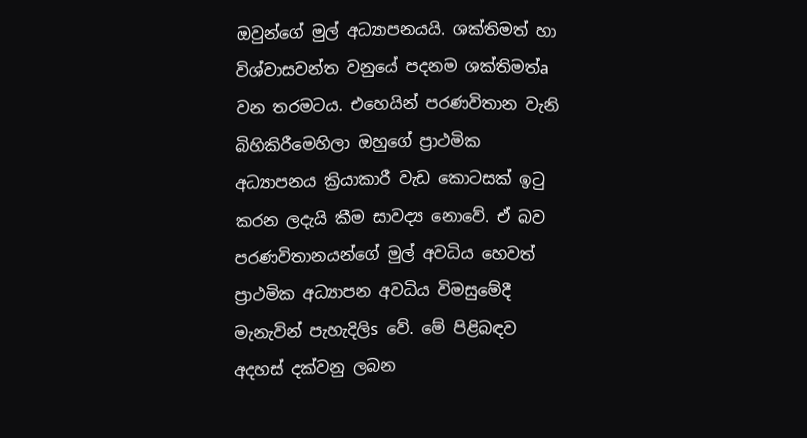ඔවුන්ගේ මුල් අධ්‍යාපනයයි. ශක්‌තිමත් හා විශ්වාසවන්ත වනුයේ පදනම ශක්‌තිමත්a වන තරමටය. එහෙයින් පරණවිතාන වැනි බිහිකිරීමෙහිලා ඔහුගේ ප්‍රාථමික අධ්‍යාපනය ක්‍රියාකාරී වැඩ කොටසක්‌ ඉටු කරන ලදැයි කීම සාවද්‍ය නොවේ. ඒ බව පරණවිතානයන්ගේ මුල් අවධිය හෙවත් ප්‍රාථමික අධ්‍යාපන අවධිය විමසුමේදී මැනැවින් පැහැදිලිs වේ. මේ පිළිබඳව අදහස්‌ දක්‌වනු ලබන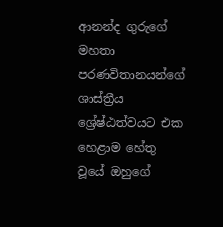ආනන්ද ගුරුගේ මහතා පරණවිතානයන්ගේ ශාස්‌ත්‍රීය ශ්‍රේෂ්ඨත්වයට එක හෙළාම හේතු වූයේ ඔහුගේ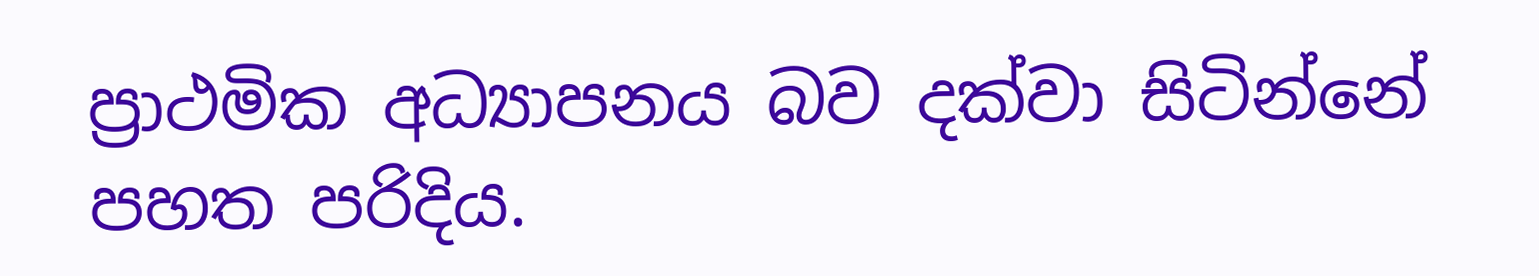ප්‍රාථමික අධ්‍යාපනය බව දක්‌වා සිටින්නේ පහත පරිදිය.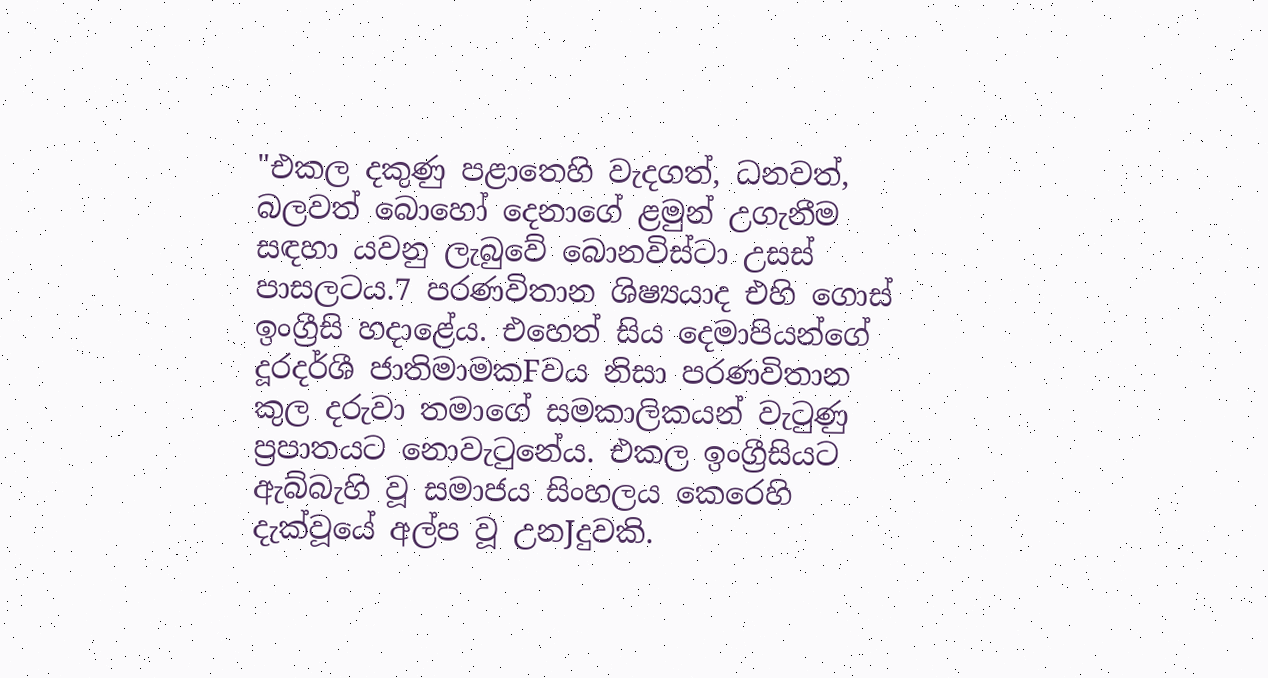"එකල දකුණු පළාතෙහි වැදගත්, ධනවත්, බලවත් බොහෝ දෙනාගේ ළමුන් උගැනීම සඳහා යවනු ලැබුවේ බොනවිස්‌ටා උසස්‌ පාසලටය.7 පරණවිතාන ශිෂ්‍යයාද එහි ගොස්‌ ඉංග්‍රීසි හදාළේය. එහෙත් සිය දෙමාපියන්ගේ දූරදර්ශී ජාතිමාමකFවය නිසා පරණවිතාන කුල දරුවා තමාගේ සමකාලිකයන් වැටුණු ප්‍රපාතයට නොවැටුනේය. එකල ඉංග්‍රීසියට ඇබ්බැහි වූ සමාජය සිංහලය කෙරෙහි දැක්‌වූයේ අල්ප වූ උනJදුවකි.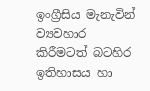ඉංග්‍රීසිය මැනැවින් ව්‍යවහාර කිරීමටත් බටහිර ඉතිහාසය හා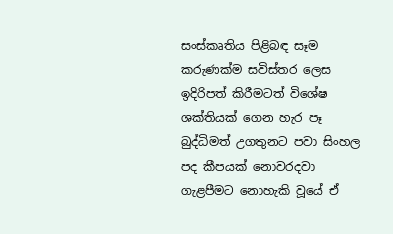සංස්‌කෘතිය පිළිබඳ සෑම කරුණක්‌ම සවිස්‌තර ලෙස ඉදිරිපත් කිරීමටත් විශේෂ ශක්‌තියක්‌ ගෙන හැර පෑ බුද්ධිමත් උගතුනට පවා සිංහල පද කීපයක්‌ නොවරදවා ගැළපීමට නොහැකි වූයේ ඒ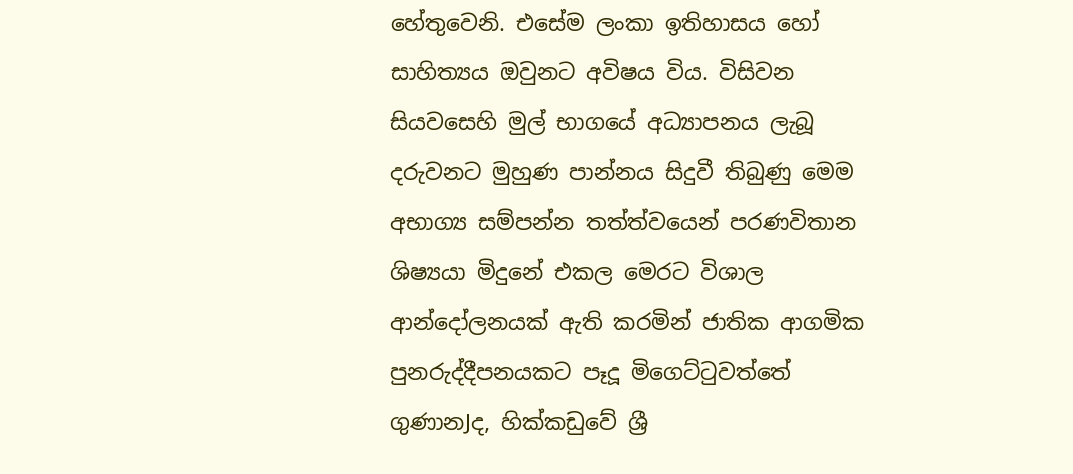හේතුවෙනි. එසේම ලංකා ඉතිහාසය හෝ සාහිත්‍යය ඔවුනට අවිෂය විය. විසිවන සියවසෙහි මුල් භාගයේ අධ්‍යාපනය ලැබූ දරුවනට මුහුණ පාන්නය සිදුවී තිබුණු මෙම අභාග්‍ය සම්පන්න තත්ත්වයෙන් පරණවිතාන ශිෂ්‍යයා මිදුනේ එකල මෙරට විශාල ආන්දෝලනයක්‌ ඇති කරමින් ජාතික ආගමික පුනරුද්දීපනයකට පෑදූ මිගෙට්‌ටුවත්තේ ගුණානJද, හික්‌කඩුවේ ශ්‍රී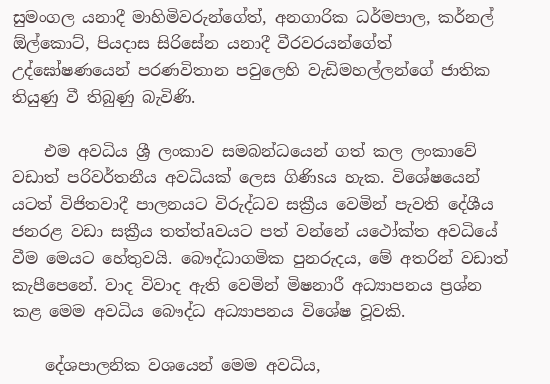සුමංගල යනාදී මාහිමිවරුන්ගේත්, අනගාරික ධර්මපාල, කර්නල් ඕල්කොට්‌, පියදාස සිරිසේන යනාදී වීරවරයන්ගේත් උද්ඝෝෂණයෙන් පරණවිතාන පවුලෙහි වැඩිමහල්ලන්ගේ ජාතික තියුණු වී තිබුණු බැවිණි.

    එම අවධිය ශ්‍රී ලංකාව සමබන්ධයෙන් ගත් කල ලංකාවේ වඩාත් පරිවර්තනීය අවධියක්‌ ලෙස ගිණිsය හැක. විශේෂයෙන් යටත් විජිතවාදී පාලනයට විරුද්ධව සක්‍රීය වෙමින් පැවති දේශීය ජනරළ වඩා සක්‍රීය තත්ත්aවයට පත් වන්නේ යථෝක්‌ත අවධියේ වීම මෙයට හේතුවයි. බෞද්ධාගමික පුනරුදය, මේ අතරින් වඩාත් කැපීපෙනේ. වාද විවාද ඇති වෙමින් මිෂනාරී අධ්‍යාපනය ප්‍රශ්න කළ මෙම අවධිය බෞද්ධ අධ්‍යාපනය විශේෂ වූවකි.

    දේශපාලනික වශයෙන් මෙම අවධිය,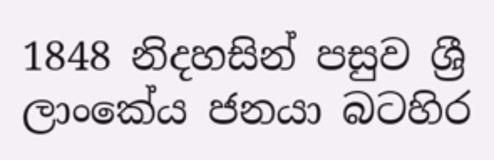1848 නිදහසින් පසුව ශ්‍රී ලාංකේය ජනයා බටහිර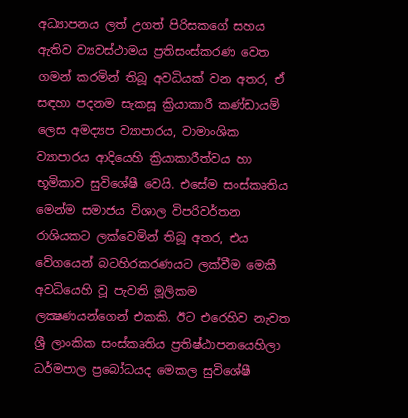අධ්‍යාපනය ලත් උගත් පිරිසකගේ සහය ඇතිව ව්‍යවස්‌ථාමය ප්‍රතිසංස්‌කරණ වෙත ගමන් කරමින් තිබූ අවධියක්‌ වන අතර, ඒ සඳහා පදනම සැකසූ ක්‍රියාකාරී කණ්‌ඩායම් ලෙස අමද්‍යප ව්‍යාපාරය, වාමාංශික ව්‍යාපාරය ආදියෙහි ක්‍රියාකාරීත්වය හා භූමිකාව සුවිශේෂී වෙයි. එසේම සංස්‌කෘතිය මෙන්ම සමාජය විශාල විපරිවර්තන රාශියකට ලක්‌වෙමින් තිබූ අතර, එය වේගයෙන් බටහිරකරණයට ලක්‌වීම මෙකී අවධියෙහි වූ පැවති මූලිකම ලක්‍ෂණයන්ගෙන් එකකි. ඊට එරෙහිව නැවත ශ්‍රී ලාංකික සංස්‌කෘතිය ප්‍රතිෂ්ඨාපනයෙහිලා ධර්මපාල ප්‍රබෝධයද මෙකල සුවිශේෂී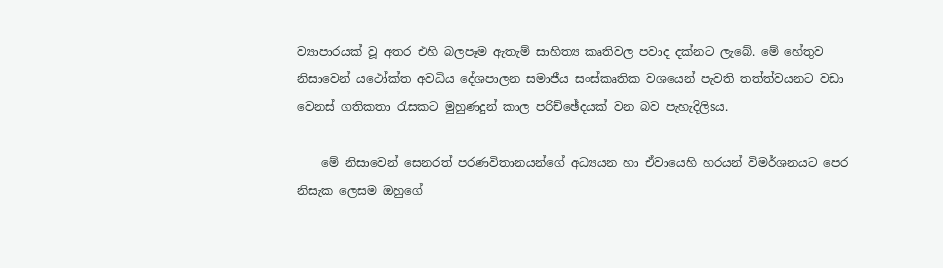ව්‍යාපාරයක්‌ වූ අතර එහි බලපෑම ඇතැම් සාහිත්‍ය කෘතිවල පවාද දක්‌නට ලැබේ. මේ හේතුව නිසාවෙන් යථෝක්‌ත අවධිය දේශපාලන සමාජීය සංස්‌කෘතික වශයෙන් පැවති තත්ත්වයනට වඩා වෙනස්‌ ගතිකතා රැසකට මුහුණදුන් කාල පරිච්ඡේදයක්‌ වන බව පැහැදිලිsය.

    මේ නිසාවෙන් සෙනරත් පරණවිතානයන්ගේ අධ්‍යයන හා ඒවායෙහි හරයන් විමර්ශනයට පෙර නිසැක ලෙසම ඔහුගේ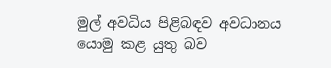මුල් අවධිය පිළිබඳව අවධානය යොමු කළ යුතු බව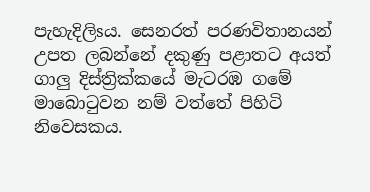පැහැදිලිsය. සෙනරත් පරණවිතානයන් උපත ලබන්නේ දකුණු පළාතට අයත් ගාලු දිස්‌ත්‍රික්‌කයේ මැටරඹ ගමේ මාබොටුවන නම් වත්තේ පිහිටි නිවෙසකය.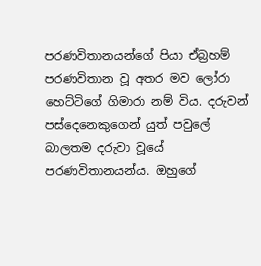පරණවිතානයන්ගේ පියා ඒබ්‍රහම් පරණවිතාන වූ අතර මව ලෝරා හෙට්‌ටිගේ ගිමාරා නම් විය. දරුවන් පස්‌දෙනෙකුගෙන් යුත් පවුලේ බාලතම දරුවා වූයේ පරණවිතානයන්ය. ඔහුගේ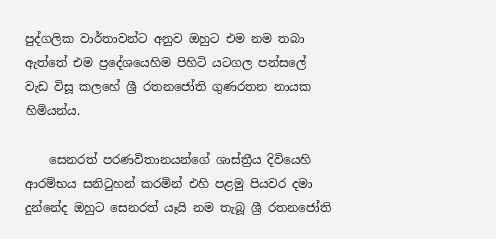පුද්ගලික වාර්තාවන්ට අනුව ඔහුට එම නම තබා ඇත්තේ එම ප්‍රදේශයෙහිම පිහිටි යටගල පන්සලේ වැඩ විසූ කලහේ ශ්‍රී රතනජෝති ගුණරතන නායක හිමියන්ය.

    සෙනරත් පරණවිතානයන්ගේ ශාස්‌ත්‍රීය දිවියෙහි ආරම්භය සනිටුහන් කරමින් එහි පළමු පියවර දමා දුන්නේද ඔහුට සෙනරත් යෑයි නම තැබූ ශ්‍රී රතනජෝති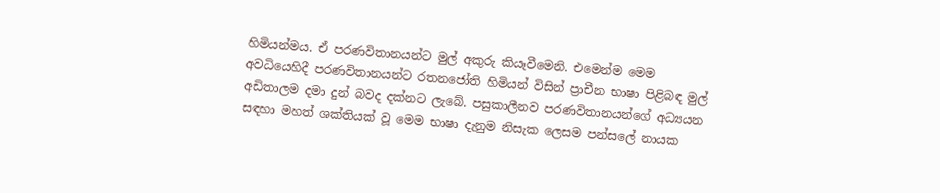හිමියන්මය. ඒ පරණවිතානයන්ට මුල් අකුරු කියෑවීමෙනි. එමෙන්ම මෙම අවධියෙහිදී පරණවිතානයන්ට රතනජෝති හිමියන් විසින් ප්‍රාචීන භාෂා පිළිබඳ මුල් අඩිතාලම දමා දුන් බවද දක්‌නට ලැබේ. පසුකාලීනව පරණවිතානයන්ගේ අධ්‍යයන සඳහා මහත් ශක්‌තියක්‌ වූ මෙම භාෂා දැනුම නිසැක ලෙසම පන්සලේ නායක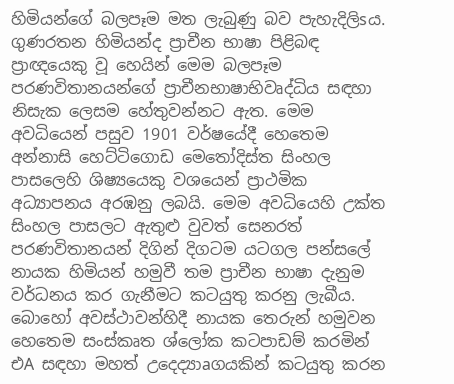හිමියන්ගේ බලපෑම මත ලැබුණු බව පැහැදිලිsය. ගුණරතන හිමියන්ද ප්‍රාචීන භාෂා පිළිබඳ ප්‍රාඥයෙකු වූ හෙයින් මෙම බලපෑම පරණවිතානයන්ගේ ප්‍රාචීනභාෂාභිවෘද්ධිය සඳහා නිසැක ලෙසම හේතුවන්නට ඇත. මෙම අවධියෙන් පසුව 1901 වර්ෂයේදී හෙතෙම අන්නාසි හෙට්‌ටිගොඩ මෙතෝදිස්‌ත සිංහල පාසලෙහි ශිෂ්‍යයෙකු වශයෙන් ප්‍රාථමික අධ්‍යාපනය අරඹනු ලබයි. මෙම අවධියෙහි උක්‌ත සිංහල පාසලට ඇතුළු වුවත් සෙනරත් පරණවිතානයන් දිගින් දිගටම යටගල පන්සලේ නායක හිමියන් හමුවී තම ප්‍රාචීන භාෂා දැනුම වර්ධනය කර ගැනීමට කටයුතු කරනු ලැබීය. බොහෝ අවස්‌ථාවන්හිදී නායක තෙරුන් හමුවන හෙතෙම සංස්‌කෘත ශ්ලෝක කටපාඩම් කරමින් එA සඳහා මහත් උදෙද්‍යාaගයකින් කටයුතු කරන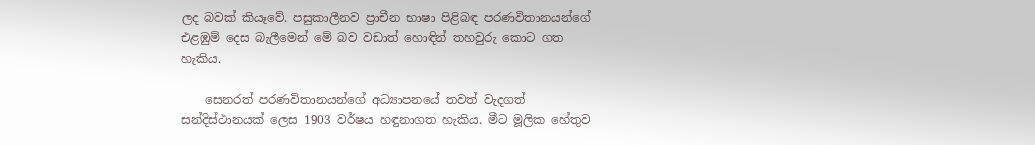ලද බවක්‌ කියෑවේ. පසුකාලීනව ප්‍රාචීන භාෂා පිළිබඳ පරණවිතානයන්ගේ එළඹුම් දෙස බැලීමෙන් මේ බව වඩාත් හොඳින් තහවුරු කොට ගත හැකිය.

    සෙනරත් පරණවිතානයන්ගේ අධ්‍යාපනයේ තවත් වැදගත් සන්දිස්‌ථානයක්‌ ලෙස 1903 වර්ෂය හඳුනාගත හැකිය. මීට මූලික හේතුව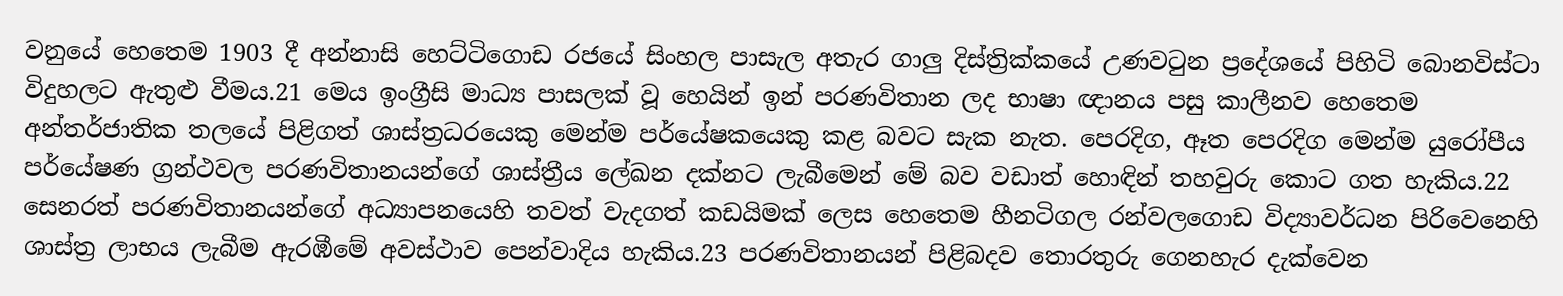වනුයේ හෙතෙම 1903 දී අන්නාසි හෙට්‌ටිගොඩ රජයේ සිංහල පාසැල අතැර ගාලු දිස්‌ත්‍රික්‌කයේ උණවටුන ප්‍රදේශයේ පිහිටි බොනවිස්‌ටා විදුහලට ඇතුළු වීමය.21 මෙය ඉංග්‍රීසි මාධ්‍ය පාසලක්‌ වූ හෙයින් ඉන් පරණවිතාන ලද භාෂා ඥානය පසු කාලීනව හෙතෙම අන්තර්ජාතික තලයේ පිළිගත් ශාස්‌ත්‍රධරයෙකු මෙන්ම පර්යේෂකයෙකු කළ බවට සැක නැත. පෙරදිග, ඈත පෙරදිග මෙන්ම යුරෝපීය පර්යේෂණ ග්‍රන්ථවල පරණවිතානයන්ගේ ශාස්‌ත්‍රීය ලේඛන දක්‌නට ලැබීමෙන් මේ බව වඩාත් හොඳින් තහවුරු කොට ගත හැකිය.22 සෙනරත් පරණවිතානයන්ගේ අධ්‍යාපනයෙහි තවත් වැදගත් කඩයිමක්‌ ලෙස හෙතෙම හීනටිගල රන්වලගොඩ විද්‍යාවර්ධන පිරිවෙනෙහි ශාස්‌ත්‍ර ලාභය ලැබීම ඇරඹීමේ අවස්‌ථාව පෙන්වාදිය හැකිය.23 පරණවිතානයන් පිළිබදව තොරතුරු ගෙනහැර දැක්‌වෙන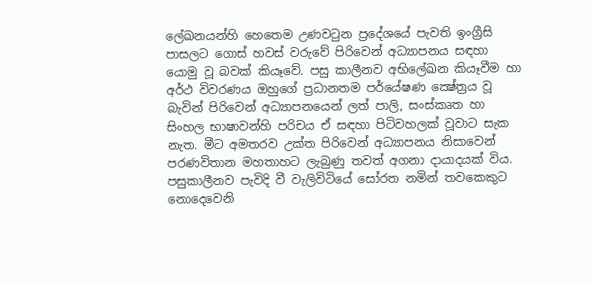ලේඛනයන්හි හෙතෙම උණවටුන ප්‍රදේශයේ පැවති ඉංග්‍රීසි පාසලට ගොස්‌ හවස්‌ වරුවේ පිරිවෙන් අධ්‍යාපනය සඳහා යොමු වූ බවක්‌ කියෑවේ. පසු කාලීනව අභිලේඛන කියෑවීම හා අර්ථ විවරණය ඔහුගේ ප්‍රධානතම පර්යේෂණ ක්‍ෂේත්‍රය වූ බැවින් පිරිවෙන් අධ්‍යාපනයෙන් ලත් පාලි, සංස්‌කෘත හා සිංහල භාෂාවන්හි පරිචය ඒ සඳහා පිටිවහලක්‌ වූවාට සැක නැත. මීට අමතරව උක්‌ත පිරිවෙන් අධ්‍යාපනය නිසාවෙන් පරණවිතාන මහතාහට ලැබුණු තවත් අගනා දායාදයක්‌ විය. පසුකාලීනව පැවිදි වී වැලිවිටියේ සෝරත නමින් තවකෙකුට නොදෙවෙනි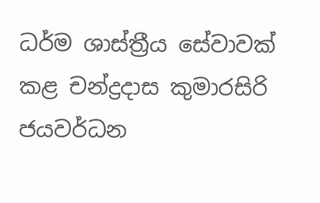ධර්ම ශාස්‌ත්‍රීය සේවාවක්‌ කළ චන්ද්‍රදාස කුමාරසිරි ජයවර්ධන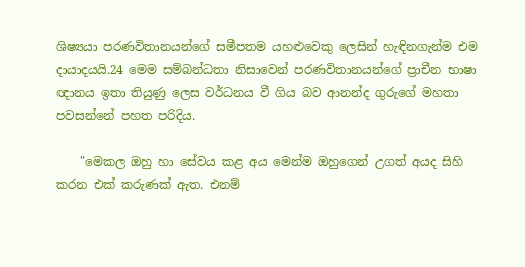ශිෂ්‍යයා පරණවිතානයන්ගේ සමීපතම යහළුවෙකු ලෙසින් හැඳිනගැන්ම එම දායාදයයි.24 මෙම සම්බන්ධතා නිසාවෙන් පරණවිතානයන්ගේ ප්‍රාචීන භාෂා ඥානය ඉතා තියුණු ලෙස වර්ධනය වී ගිය බව ආනන්ද ගුරුගේ මහතා පවසන්නේ පහත පරිදිය.

    "මෙකල ඔහු හා සේවය කළ අය මෙන්ම ඔහුගෙන් උගත් අයද සිහි කරන එක්‌ කරුණක්‌ ඇත. එනම්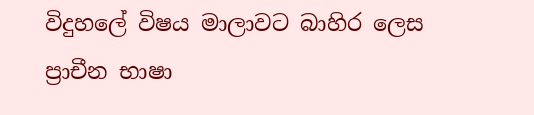විදුහලේ විෂය මාලාවට බාහිර ලෙස ප්‍රාචීන භාෂා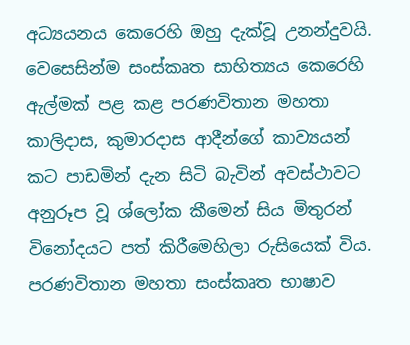අධ්‍යයනය කෙරෙහි ඔහු දැක්‌වූ උනන්දුවයි. වෙසෙසින්ම සංස්‌කෘත සාහිත්‍යය කෙරෙහි ඇල්මක්‌ පළ කළ පරණවිතාන මහතා කාලිදාස, කුමාරදාස ආදීන්ගේ කාව්‍යයන් කට පාඩමින් දැන සිටි බැවින් අවස්‌ථාවට අනුරූප වූ ශ්ලෝක කීමෙන් සිය මිතුරන් විනෝදයට පත් කිරීමෙහිලා රුසියෙක්‌ විය. පරණවිතාන මහතා සංස්‌කෘත භාෂාව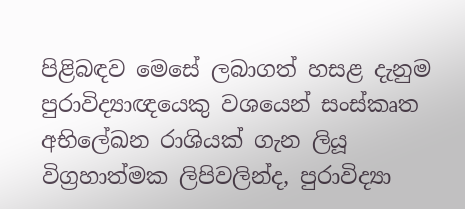පිළිබඳව මෙසේ ලබාගත් හසළ දැනුම පුරාවිද්‍යාඥයෙකු වශයෙන් සංස්‌කෘත අභිලේඛන රාශියක්‌ ගැන ලියූ විග්‍රහාත්මක ලිපිවලින්ද, පුරාවිද්‍යා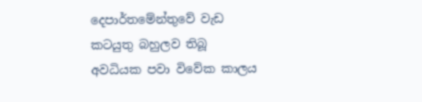දෙපාර්තමේන්තුවේ වැඩ කටයුතු බහුලව තිබූ අවධියක පවා විවේක කාලය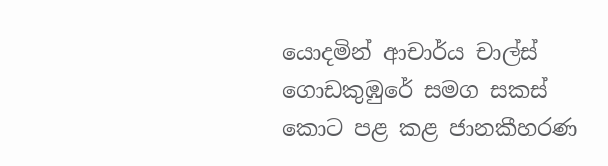යොදමින් ආචාර්ය චාල්ස්‌ ගොඩකුඹුරේ සමග සකස්‌ කොට පළ කළ ජානකීහරණ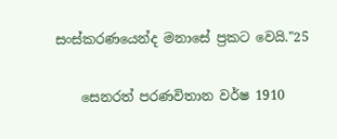සංස්‌කරණයෙන්ද මනාසේ ප්‍රකට වෙයි."25

    සෙනරත් පරණවිතාන වර්ෂ 1910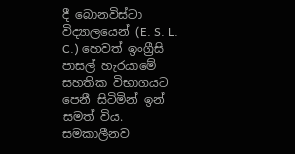දී බොනවිස්‌ටා විද්‍යාලයෙන් (E. S. L. C.) හෙවත් ඉංග්‍රීසි පාසල් හැරයාමේ සහතික විභාගයට පෙනී සිටිමින් ඉන් සමත් විය. සමකාලීනව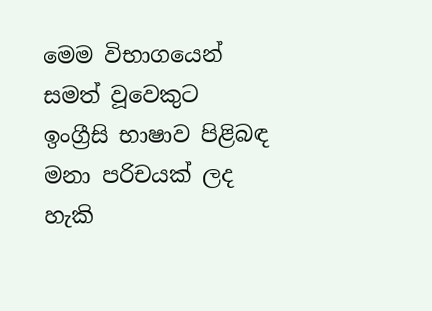මෙම විභාගයෙන් සමත් වූවෙකුට ඉංග්‍රීසි භාෂාව පිළිබඳ මනා පරිචයක්‌ ලද හැකි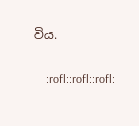විය.

    :rofl::rofl::rofl: